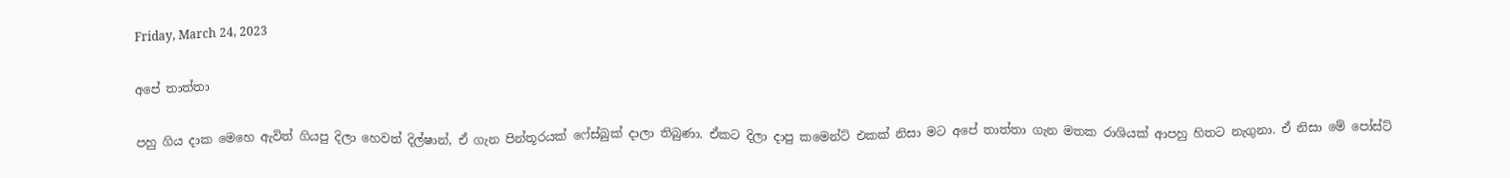Friday, March 24, 2023

අපේ තාත්තා

පහු ගිය දාක මෙහෙ ඇවිත් ගියපු දිලා හෙවත් දිල්ෂාන්, ඒ ගැන පින්තූරයක් ෆේස්බුක් දාලා තිබුණා. ඒකට දිලා දාපු කමෙන්ට් එකක් නිසා මට අපේ තාත්තා ගැන මතක රාශියක් ආපහු හිතට නැගුනා. ඒ නිසා මේ පෝස්ට්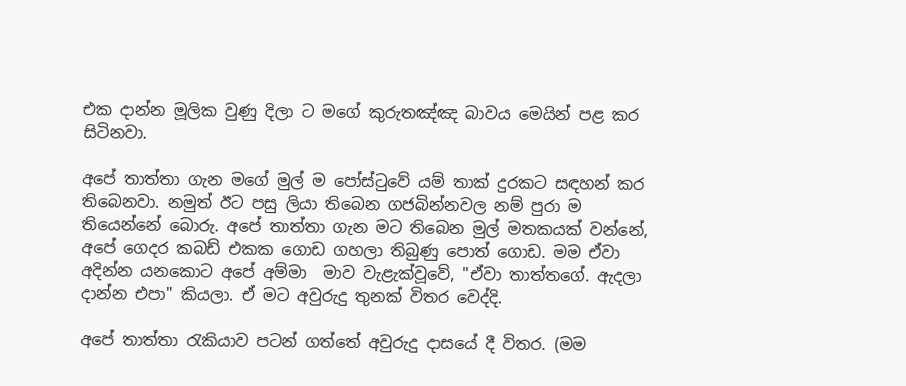එක දාන්න මූලික වුණු දිලා ට මගේ කුරුතඤ්ඤ බාවය මෙයින් පළ කර සිටිනවා.

අපේ තාත්තා ගැන මගේ මුල් ම පෝස්ටුවේ යම් තාක් දුරකට සඳහන් කර තිබෙනවා. නමුත් ඊට පසු ලියා තිබෙන ගජබින්නවල නම් පුරා ම තියෙන්නේ බොරු. අපේ තාත්තා ගැන මට තිබෙන මුල් මතකයක් වන්නේ, අපේ ගෙදර කබඩ් එකක ගොඩ ගහලා තිබුණු පොත් ගොඩ. මම ඒවා අදින්න යනකොට අපේ අම්මා  මාව වැළැක්වූවේ, "ඒවා තාත්තගේ. ඇදලා දාන්න එපා" කියලා. ඒ මට අවුරුදු තුනක් විතර වෙද්දි.

අපේ තාත්තා රැකියාව පටන් ගත්තේ අවුරුදු දාසයේ දී විතර. (මම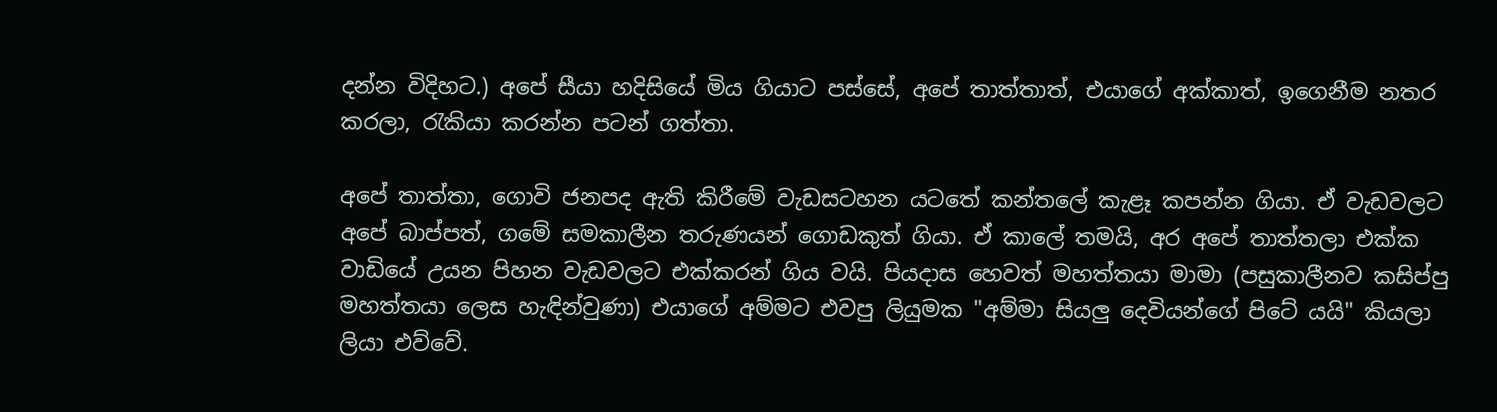දන්න විදිහට.) අපේ සීයා හදිසියේ මිය ගියාට පස්සේ, අපේ තාත්තාත්, එයාගේ අක්කාත්, ඉගෙනීම නතර කරලා, රැකියා කරන්න පටන් ගත්තා.

අපේ තාත්තා, ගොවි ජනපද ඇති කිරීමේ වැඩසටහන යටතේ කන්තලේ කැළෑ කපන්න ගියා. ඒ වැඩවලට අපේ බාප්පත්, ගමේ සමකාලීන තරුණයන් ගොඩකුත් ගියා. ඒ කාලේ තමයි, අර අපේ තාත්තලා එක්ක වාඩියේ උයන පිහන වැඩවලට එක්කරන් ගිය වයි. පියදාස හෙවත් මහත්තයා මාමා (පසුකාලීනව කසිප්පු මහත්තයා ලෙස හැඳින්වුණා) එයාගේ අම්මට එවපු ලියුමක "අම්මා සියලු දෙවියන්ගේ පිටේ යයි" කියලා ලියා එව්වේ.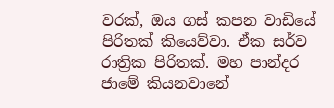වරක්, ඔය ගස් කපන වාඩියේ පිරිතක් කියෙව්වා. ඒක සර්ව රාත්‍රික පිරිතක්. මහ පාන්දර ජාමේ කියනවානේ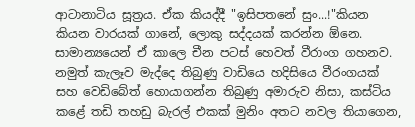ආටානාටිය සූත්‍රය. ඒක කියද්දී "ඉසිපතනේ සුං...!"කියන කියන වාරයක් ගානේ, ලොකු සද්දයක් කරන්න ඕනෙ. සාමාන්‍යයෙන් ඒ කාලෙ චීන පටස් හෙවත් වීරාංග ගහනව. නමුත් කැලෑව මැද්දෙ තිබුණු වාඩියෙ හදිසියෙ වීරංගයක් සහ වෙඩිබේත් හොයාගන්න තිබුණු අමාරුව නිසා, කස්ටිය කළේ තඩි තහඩු බැරල් එකක් මුනිං අතට නවල තියාගෙන,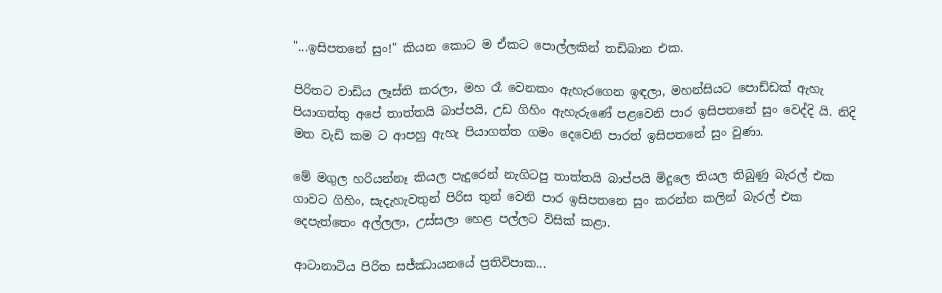"...ඉසිපතනේ සුං!" කියන කොට ම ඒකට පොල්ලකින් තඩිබාන එක.

පිරිතට වාඩිය ලෑස්ති කරලා, මහ රෑ වෙනකං ඇහැරගෙන ඉඳලා, මහන්සියට පොඩ්ඩක් ඇහැ පියාගත්තු අපේ තාත්තයි බාප්පයි, උඩ ගිහිං ඇහැරුණේ පළවෙනි පාර ඉසිපතනේ සුං වෙද්දි යි. නිදි මත වැඩි කම ට ආපහු ඇහැ පියාගත්ත ගමං දෙවෙනි පාරත් ඉසිපතනේ සුං වුණා.

මේ මගුල හරියන්නෑ කියල පැදුරෙන් නැගිටපු තාත්තයි බාප්පයි මිදුලෙ තියල තිබුණු බැරල් එක ගාවට ගිහිං, සැදැහැවතුන් පිරිස තුන් වෙනි පාර ඉසිපතනෙ සුං කරන්න කලින් බැරල් එක දෙපැත්තෙං අල්ලලා, උස්සලා හෙළ පල්ලට විසික් කළා.

ආටානාටිය පිරිත සජ්ඣායනයේ ප්‍රතිවිපාක...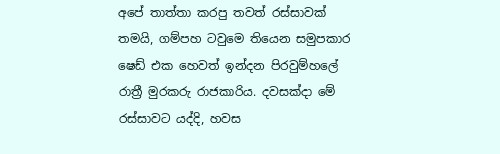අපේ තාත්තා කරපු තවත් රස්සාවක් තමයි, ගම්පහ ටවුමෙ තියෙන සමුපකාර ෂෙඩ් එක හෙවත් ඉන්දන පිරවුම්හලේ රාත්‍රී මුරකරු රාජකාරිය. දවසක්දා මේ රස්සාවට යද්දි, හවස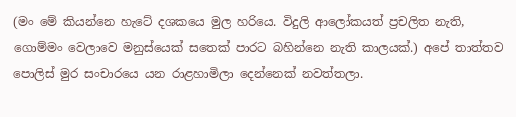(මං මේ කියන්නෙ හැටේ දශකයෙ මුල හරියෙ. විදුලි ආලෝකයත් ප්‍රචලිත නැති, ගොම්මං වෙලාවෙ මනුස්යෙක් සතෙක් පාරට බහින්නෙ නැති කාලයක්.) අපේ තාත්තව පොලිස් මුර සංචාරයෙ යන රාළහාමිලා දෙන්නෙක් නවත්තලා.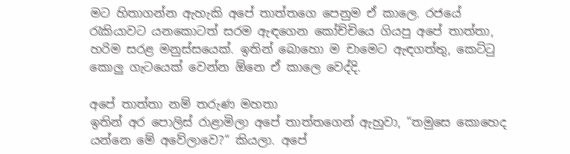මට හිතාගන්න ඇහැකි අපේ තාත්තගෙ පෙනුම ඒ කාලෙ. රජයේ රැකියාවට යනකොටත් සරම ඇඳගෙන කෝච්චියෙ ගියපු අපේ තාත්තා, හරිම සරළ මනුස්සයෙක්. ඉතින් බොහො ම චාමෙට ඇඳගත්තු, කෙට්ටු කොලු ගැටයෙක් වෙන්න ඕනෙ ඒ කාලෙ වෙද්දි.

අපේ තාත්ත‌ා නම් තරුණ මහතා
ඉතින් අර පොලිස් රාළාමිලා අපේ තාත්තගෙන් ඇහුවා, “තමුසෙ කොහෙද යන්නෙ මේ අවේලාවෙ?“ කියලා. අපේ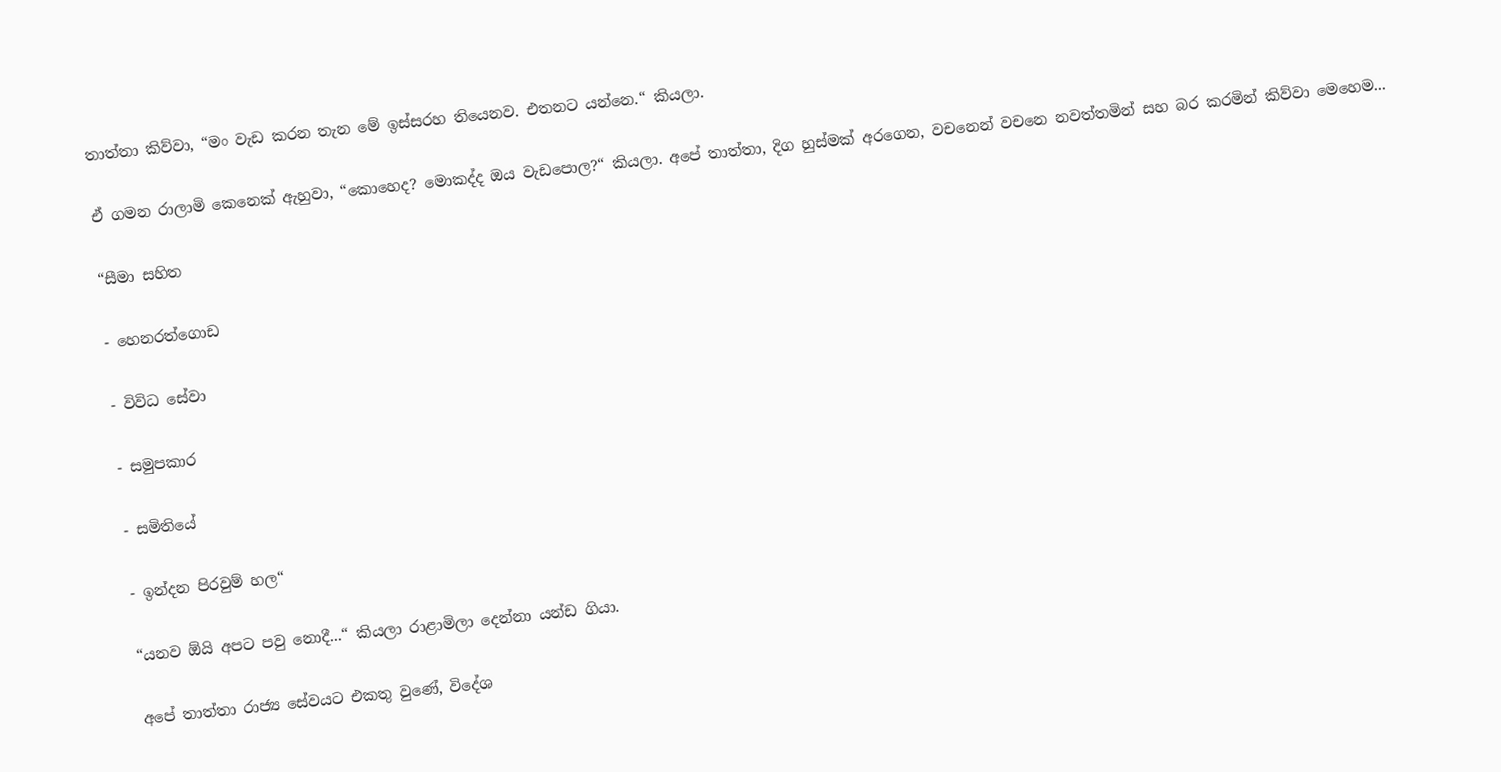තාත්තා කිව්වා, “මං වැඩ කරන තැන මේ ඉස්සරහ තියෙනව. එතනට යන්නෙ.“ කියලා.

ඒ ගමන රාලාමි කෙනෙක් ඇහුවා, “කොහෙද? මොකද්ද ඔය වැඩපොල?“ කියලා. අපේ තාත්තා, දිග හුස්මක් අරගෙන, වචනෙන් වචනෙ නවත්තමින් සහ බර කරමින් කිව්වා මෙහෙම...

“සීමා සහිත

- හෙනරත්ගොඩ

- විවිධ සේවා

- සමුපකාර

- සමිතියේ

- ඉන්දන පිරවුම් හල“

“යනව ඕයි අපට පවු නොදී...“ කියලා රාළාමිලා දෙන්නා යන්ඩ ගියා.

අපේ තාත්තා රාජ්‍ය සේවයට එකතු වුණේ, විදේශ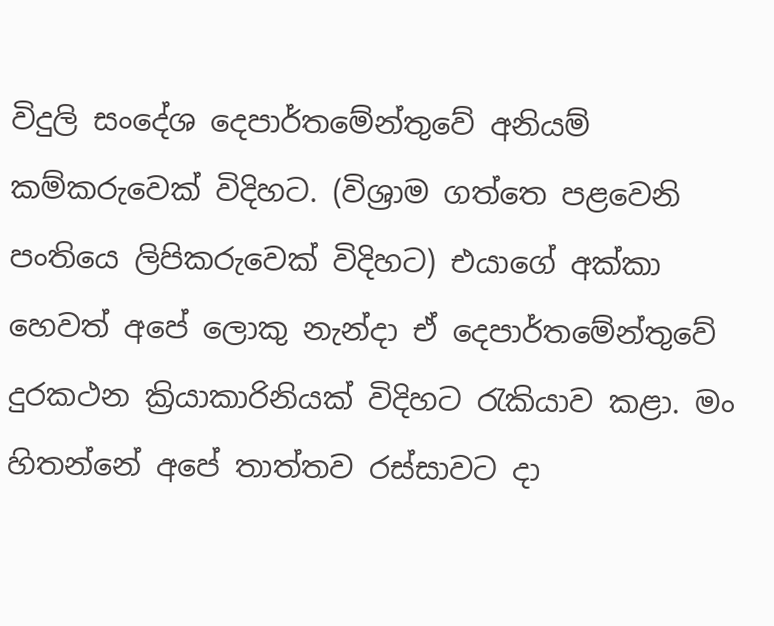විදුලි සංදේශ දෙපාර්තමේන්තුවේ අනියම් කම්කරුවෙක් විදිහට. (විශ්‍රාම ගත්තෙ පළවෙනි පංතියෙ ලිපිකරුවෙක් විදිහට) එයාගේ අක්කා හෙවත් අපේ ලොකු නැන්දා ඒ දෙපාර්තමේන්තුවේ දුරකථන ක්‍රියාකාරිනියක් විදිහට රැකියාව කළා. මං හිතන්නේ අපේ තාත්තව රස්සාවට දා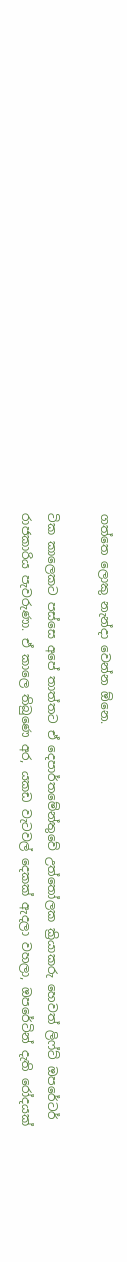ගත්තෙ ලොකු නැන්දා වෙන්න ඕනෙ.

ටික කාලෙකට පස්සෙ අපේ තාත්තට ඒ දෙපාර්තමේන්තුවේ උත්තෝලක ක්‍රියාකරු හෙවත් ලිෆ්ට් ඔපරේටර් රාජකාරිය පැවරුණා. ඒ කාලෙ තිබුණෙ අර, යකඩ වැටවල් දෙකක් ඇදලා වහලා, ඔපරේටින් දැති රෝදයක්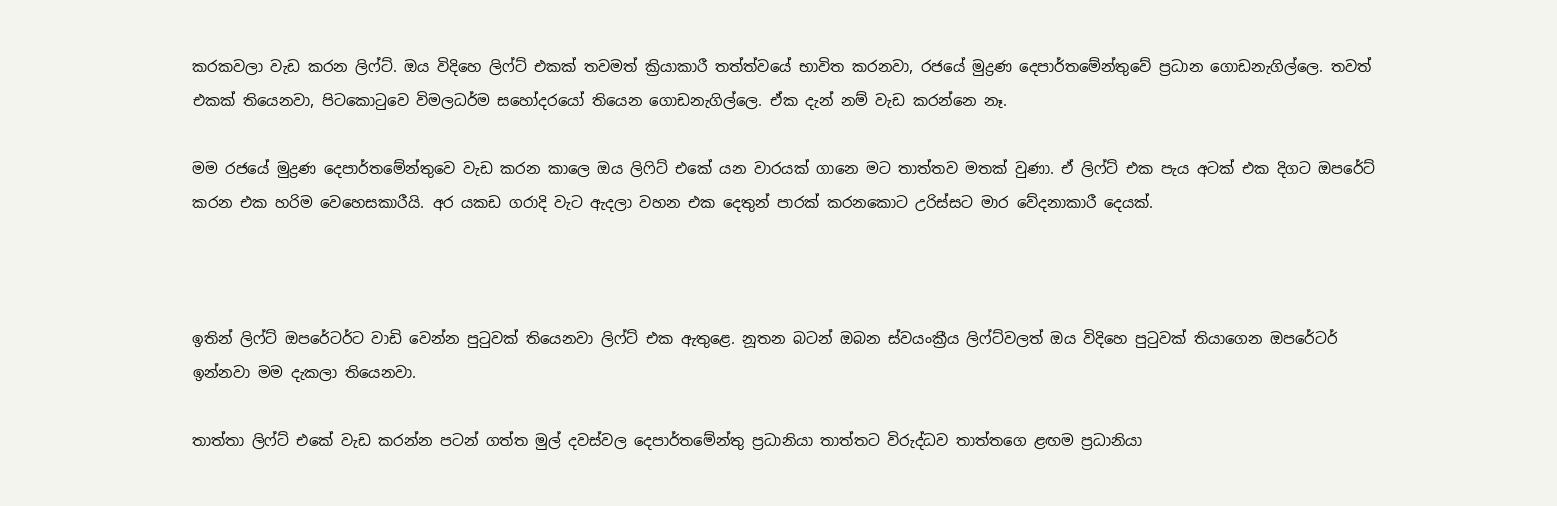කරකවලා වැඩ කරන ලිෆ්ට්. ඔය විදිහෙ ලිෆ්ට් එකක් තවමත් ක්‍රියාකාරී තත්ත්වයේ භාවිත කරනවා, රජයේ මුද්‍රණ දෙපාර්තමේන්තුවේ ප්‍රධාන ගොඩනැගිල්ලෙ. තවත් එකක් තියෙනවා, පිටකොටුවෙ විමලධර්ම සහෝදරයෝ තියෙන ගොඩනැගිල්ලෙ. ඒක දැන් නම් වැඩ කරන්නෙ නෑ.

මම රජයේ මුද්‍රණ දෙපාර්තමේන්තුවෙ වැඩ කරන කාලෙ ඔය ලිෆිට් එකේ යන වාරයක් ගානෙ මට තාත්තව මතක් වුණා. ඒ ලිෆ්ට් එක පැය අටක් එක දිගට ඔපරේට් කරන එක හරිම වෙහෙසකාරීයි. අර යකඩ ගරාදි වැට ඇදලා වහන එක දෙතුන් පාරක් කරනකොට උරිස්සට මාර වේදනාකාරී දෙයක්.



ඉතින් ලිෆ්ට් ඔපරේටර්ට වාඩි වෙන්න පුටුවක් තියෙනවා ලිෆ්ට් එක ඇතුළෙ. නූතන බටන් ඔබන ස්වයංක්‍රීය ලිෆ්ට්වලත් ඔය විදිහෙ පුටුවක් තියාගෙන ඔපරේටර් ඉන්නවා මම දැකලා තියෙනවා.

තාත්තා ලිෆ්ට් එකේ වැඩ කරන්න පටන් ගත්ත මුල් දවස්වල දෙපාර්තමේන්තු ප්‍රධානියා තාත්තට විරුද්ධව තාත්තගෙ ළඟම ප්‍රධානියා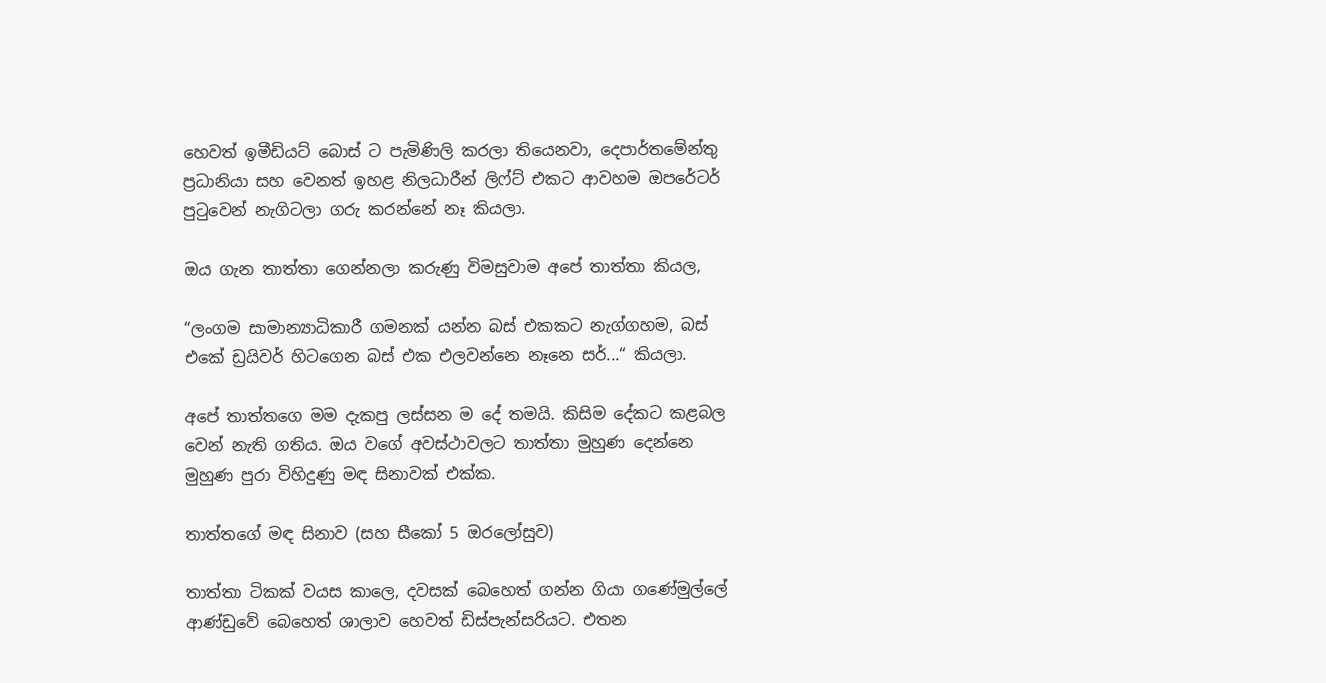හෙවත් ඉමීඩියට් බොස් ට පැමිණිලි කරලා තියෙනවා, දෙපාර්තමේන්තු ප්‍රධානියා සහ වෙනත් ඉහළ නිලධාරීන් ලිෆ්ට් එකට ආවහම ඔපරේටර් පුටුවෙන් නැගිටලා ගරු කරන්නේ නෑ කියලා.

ඔය ගැන තාත්තා ගෙන්නලා කරුණු විමසුවාම අපේ තාත්තා කියල,

“ලංගම සාමාන්‍යාධිකාරී ගමනක් යන්න බස් එකකට නැග්ගහම, බස් එකේ ඩ්‍රයිවර් හිටගෙන බස් එක එලවන්නෙ නෑනෙ සර්...“ කියලා.

අපේ තාත්තගෙ මම දැකපු ලස්සන ම දේ තමයි. කිසිම දේකට කළබල වෙන් නැති ගතිය. ඔය වගේ අවස්ථාවලට තාත්තා මුහුණ දෙන්නෙ මුහුණ පුරා විහිදුණු මඳ සිනාවක් එක්ක.

තාත්තගේ මඳ සිනාව (සහ සීකෝ 5 ඔරලෝසුව)

තාත්තා ටිකක් වයස කාලෙ, දවසක් බෙහෙත් ගන්න ගියා ගණේමුල්ලේ ආණ්ඩුවේ බෙහෙත් ශාලාව හෙවත් ඩිස්පැන්සරියට. එතන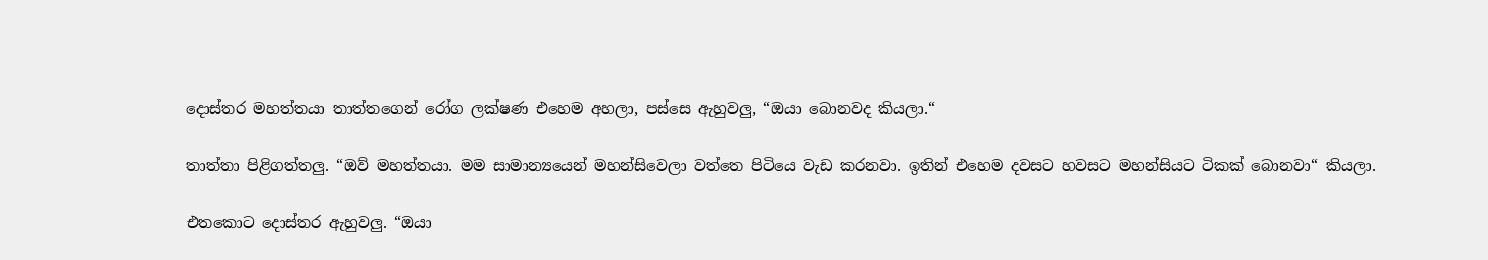දොස්තර මහත්තයා තාත්තගෙන් රෝග ලක්ෂණ එහෙම අහලා, පස්සෙ ඇහුවලු, “ඔයා බොනවද කියලා.“

තාත්තා පිළිගත්තලු. “ඔව් මහත්තයා. මම සාමාන්‍යයෙන් මහන්සිවෙලා වත්තෙ පිටියෙ වැඩ කරනවා. ඉතින් එහෙම දවසට හවසට මහන්සියට ටිකක් බොනවා“ කියලා.

එතකොට දොස්තර ඇහුවලු. “ඔයා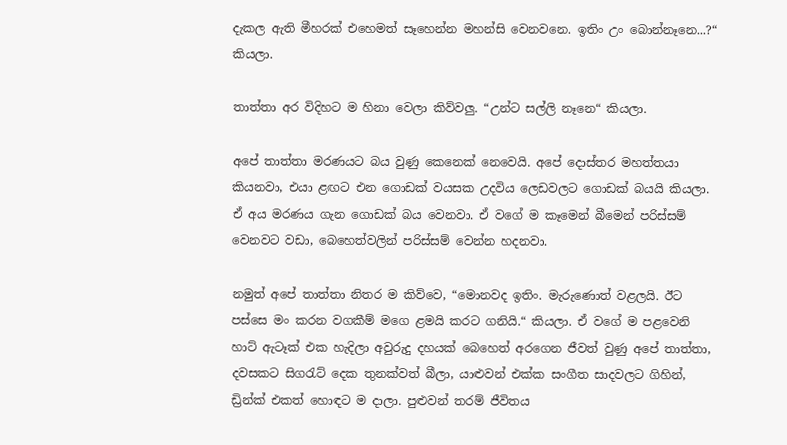දැකල ඇති මීහරක් එහෙමත් සෑහෙන්න මහන්සි වෙනවනෙ. ඉතිං උං බොන්නෑනෙ...?“ කියලා.

තාත්තා අර විදිහට ම හිනා වෙලා කිව්වලු. “උන්ට සල්ලි නෑනෙ“ කියලා.

අපේ තාත්තා මරණයට බය වුණු කෙනෙක් නෙවෙයි. අපේ දොස්තර මහත්තයා කියනවා, එයා ළඟට එන ගොඩක් වයසක උදවිය ලෙඩවලට ගොඩක් බයයි කියලා. ඒ අය මරණය ගැන ගොඩක් බය වෙනවා. ඒ වගේ ම කෑමෙන් බීමෙන් පරිස්සම් වෙනවට වඩා, බෙහෙත්වලින් පරිස්සම් වෙන්න හදනවා.

නමුත් අපේ තාත්තා නිතර ම කිව්වෙ, “මොනවද ඉතිං. මැරුණොත් වළලයි. ඊට පස්සෙ මං කරන වගකීම් මගෙ ළමයි කරට ගනියි.“ කියලා. ඒ වගේ ම පළවෙනි හාට් ඇටෑක් එක හැදිලා අවුරුදු දහයක් බෙහෙත් අරගෙන ජීවත් වුණු අපේ තාත්තා, දවසකට සිගරැට් දෙක තුනක්වත් බීලා, යාළුවන් එක්ක සංගීත සාදවලට ගිහින්, ඩ්‍රින්ක් එකත් හොඳට ම දාලා. පුළුවන් තරම් ජීවිතය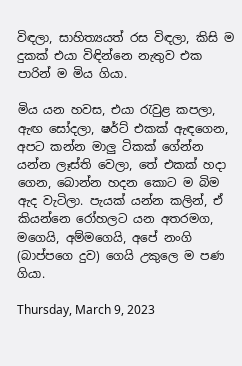විඳලා, සාහිත්‍යයත් රස විඳලා, කිසි ම දුකක් එයා විඳින්නෙ නැතුව එක පාරින් ම මිය ගියා.

මිය යන හවස, එයා රැවුළ කපලා, ඇඟ සෝදලා, ෂර්ට් එකක් ඇඳගෙන, අපට කන්න මාලු ටිකක් ගේන්න යන්න ලෑස්ති වෙලා, තේ එකක් හදා ගෙන, බොන්න හදන කොට ම බිම ඇද වැටිලා. පැයක් යන්න කලින්, ඒ කියන්නෙ රෝහලට යන අතරමග, මගෙයි, අම්මගෙයි, අපේ නංගි (බාප්පගෙ දුව) ගෙයි උකුලෙ ම පණ ගියා.

Thursday, March 9, 2023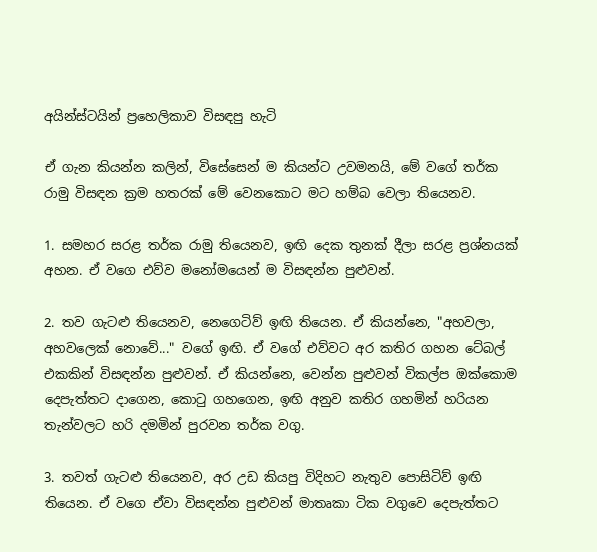අයින්ස්ටයින් ප්‍රහෙලිකාව විසඳපු හැටි

ඒ ගැන කියන්න කලින්, විසේසෙන් ම කියන්ට උවමනයි, මේ වගේ තර්ක රාමු විසඳන ක්‍රම හතරක් මේ වෙනකොට මට හම්බ වෙලා තියෙනව.

1. සමහර සරළ තර්ක රාමු තියෙනව, ඉඟි දෙක තුනක් දීලා සරළ ප්‍රශ්නයක් අහන. ඒ ‌වගෙ එව්ව මනෝමයෙන් ම විසඳන්න පුළුවන්.

2. තව ගැටළු තියෙනව, නෙගෙටිව් ඉඟි තියෙන. ඒ කියන්නෙ, "අහවලා, අහවලෙක් නොවේ..." වගේ ඉඟි. ඒ වගේ එව්වට අර කතිර ගහන ටේබල් එකකින් විසඳන්න පුළුවන්. ඒ කියන්නෙ, වෙන්න පුළුවන් විකල්ප ඔක්කොම දෙපැත්තට දාගෙන, කොටු ගහගෙන, ඉඟි අනුව කතිර ගහමින් හරියන තැන්වලට හරි දමමින් පුරවන තර්ක වගු.

3. තවත් ගැටළු තියෙනව, අර උඩ කියපු විදිහට නැතුව පොසිටිව් ඉඟි තියෙන. ඒ වගෙ ඒවා විසඳන්න පුළුවන් මාතෘකා ටික වගුවෙ දෙපැත්තට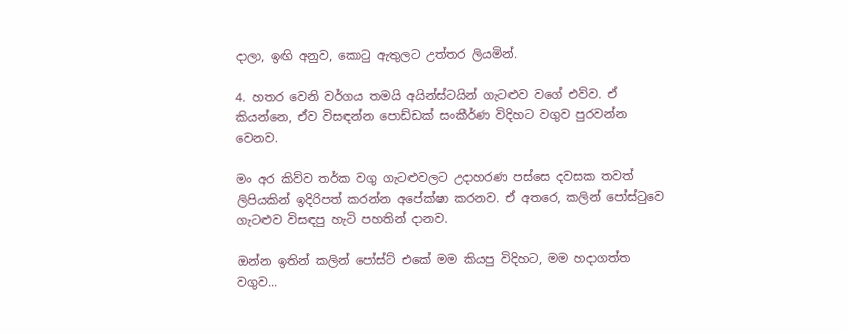දාලා, ඉඟි අනුව, කොටු ඇතුලට උත්තර ලියමින්.

4. හතර වෙනි වර්ගය තමයි අයින්ස්ටයින් ගැටළුව වගේ එව්ව. ඒ කියන්නෙ, ඒව විසඳන්න පොඩ්ඩක් සංකීර්ණ විදිහට වගුව පුරවන්න වෙනව.

මං අර කිව්ව තර්ක වගු ගැටළුවලට උදාහරණ පස්සෙ දවසක තවත් ලිපියකින් ඉදිරිපත් කරන්න අපේක්ෂා කරනව. ඒ අතරෙ, කලින් පෝස්ටුවෙ ගැටළුව විසඳපු හැටි පහතින් දානව.

ඔන්න ඉතින් කලින් පෝස්ට් එකේ මම කියපු විදිහට, මම හදාගත්ත වගුව...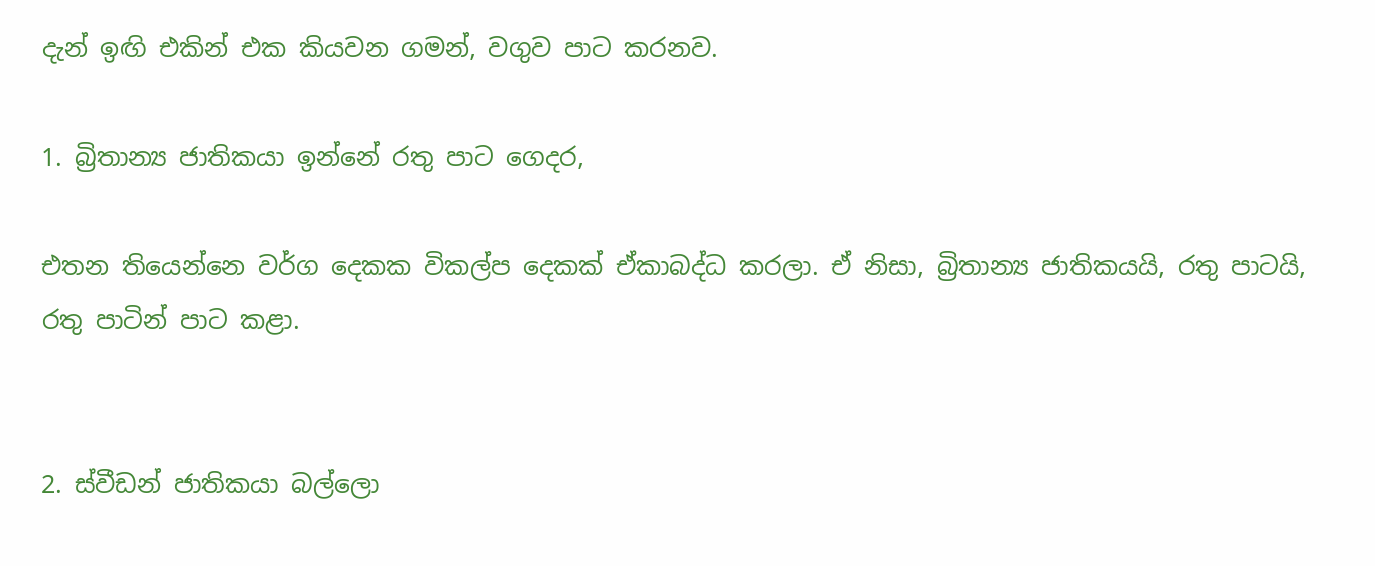දැන් ඉඟි එකින් එක කියවන ගමන්, වගුව පාට කරනව.

1. බ්‍රිතාන්‍ය ජාතිකයා ඉන්නේ රතු පාට ගෙදර,

එතන තියෙන්නෙ වර්ග දෙකක විකල්ප දෙකක් ඒකාබද්ධ කරලා. ඒ නිසා, බ්‍රිතාන්‍ය ජාතිකයයි, රතු පාටයි, රතු පාටින් පාට කළා.


2. ස්වීඩන් ජාතිකයා බල්ලො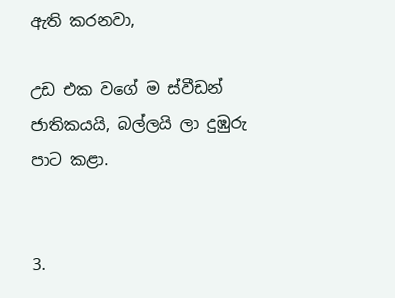ඇති කරනවා,

උඩ එක වගේ ම ස්වීඩන් ජාතිකයයි, බල්ලයි ලා දුඹුරු පාට කළා.


3.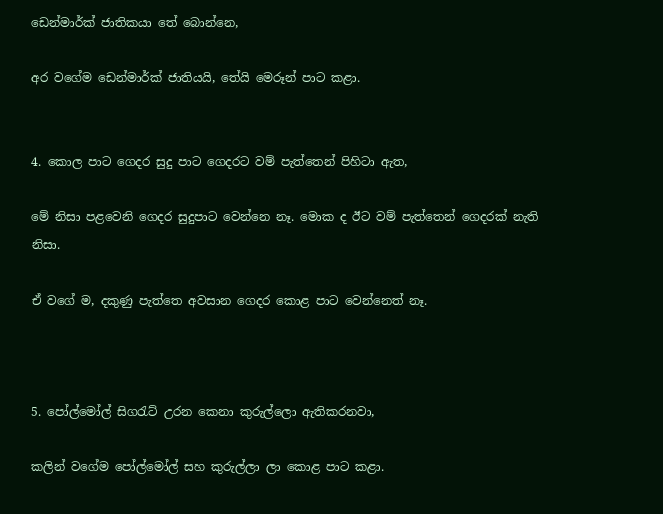ඩෙන්මාර්ක් ජාතිකයා තේ බොන්නෙ,

අර වගේම ඩෙන්මාර්ක් ජාතියයි, තේයි මෙරූන් පාට කළා.


4. කොල පාට ගෙදර සුදු පාට ගෙදරට වම් පැත්තෙන් පිහිටා ඇත,

මේ නිසා පළවෙනි ගෙදර සුදුපාට වෙන්නෙ නෑ. මොක ද ඊට වම් පැත්තෙන් ගෙදරක් නැති නිසා.

ඒ වගේ ම, දකුණු පැත්තෙ අවසාන ගෙදර කොළ පාට වෙන්නෙත් නෑ.



5. පෝල්මෝල් සිගරැට් උරන කෙනා කුරුල්ලො ඇතිකරනවා,

කලින් වගේම පෝල්මෝල් සහ කුරුල්ලා ලා කොළ පාට කළා.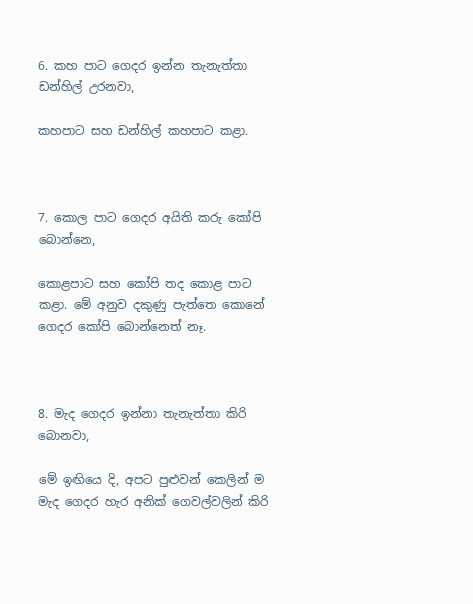6. කහ පාට ගෙදර ඉන්න තැනැත්තා ඩන්හිල් උරනවා,

කහපාට සහ ඩන්හිල් කහපාට කළා.



7. කොල පාට ගෙදර අයිති කරු කෝපි බොන්නෙ,

කොළපාට සහ කෝපි තද කොළ පාට කළා. මේ අනුව දකුණු පැත්තෙ කොනේ ගෙදර කෝපි බොන්නෙත් නෑ.



8. මැද ගෙදර ඉන්නා තැනැත්තා කිරි බොනවා,

මේ ඉඟියෙ දි, අපට පුළුවන් කෙලින් ම මැද ගෙදර හැර අනික් ගෙවල්වලින් කිරි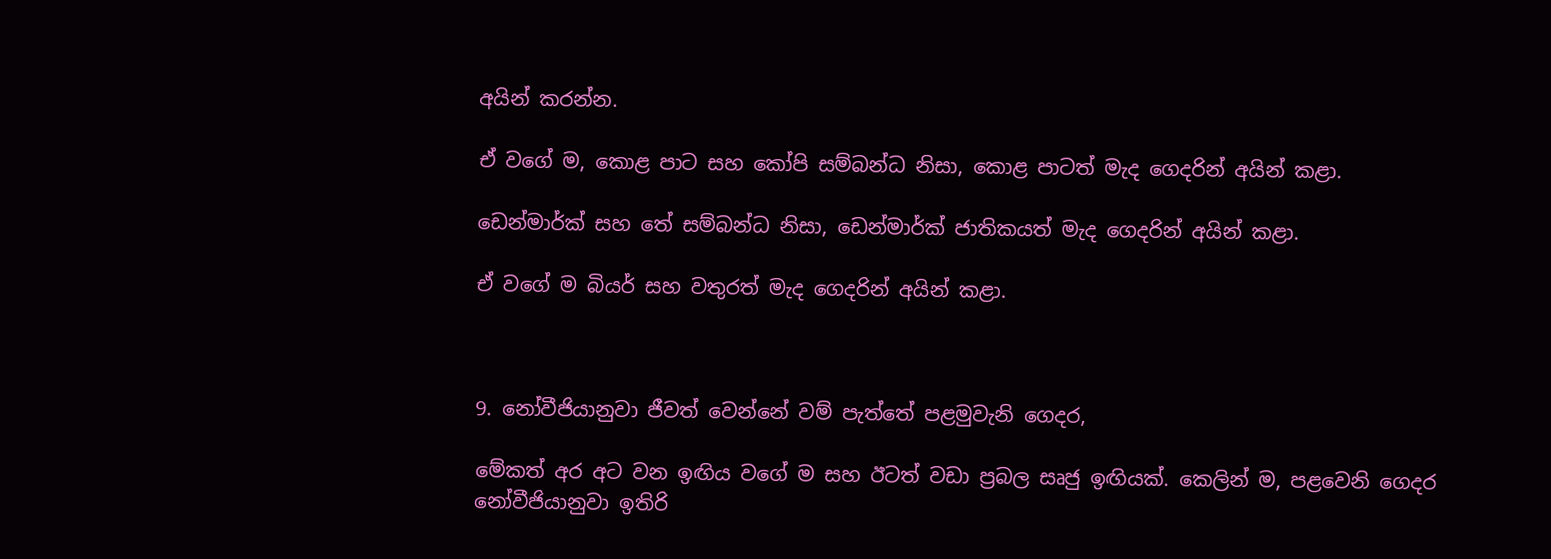අයින් කරන්න.

ඒ වගේ ම, කොළ පාට සහ කෝපි සම්බන්ධ නිසා, කොළ පාටත් මැද ගෙදරින් අයින් කළා.

ඩෙන්මාර්ක් සහ තේ සම්බන්ධ නිසා, ඩෙන්මාර්ක් ජාතිකයත් මැද ගෙදරින් අයින් කළා.

ඒ වගේ ම බියර් සහ වතුරත් මැද ගෙදරින් අයින් කළා.



9. නෝවීජියානුවා ජීවත් වෙන්නේ වම් පැත්තේ පළමුවැනි ගෙදර,

මේකත් අර අට වන ඉඟිය වගේ ම සහ ඊටත් වඩා ප්‍රබල සෘජු ඉඟියක්. කෙලින් ම, පළවෙනි ගෙදර නෝවීජියානුවා ඉතිරි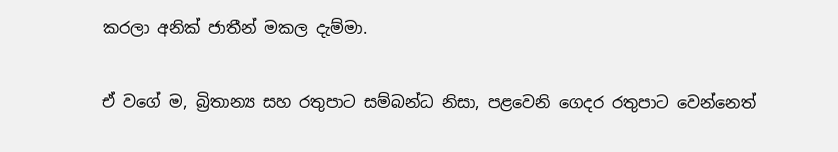කරලා අනික් ජාතීන් මකල දැම්මා.

ඒ වගේ ම, බ්‍රිතාන්‍ය සහ රතුපාට සම්බන්ධ නිසා, පළවෙනි ගෙදර රතුපාට වෙන්නෙත්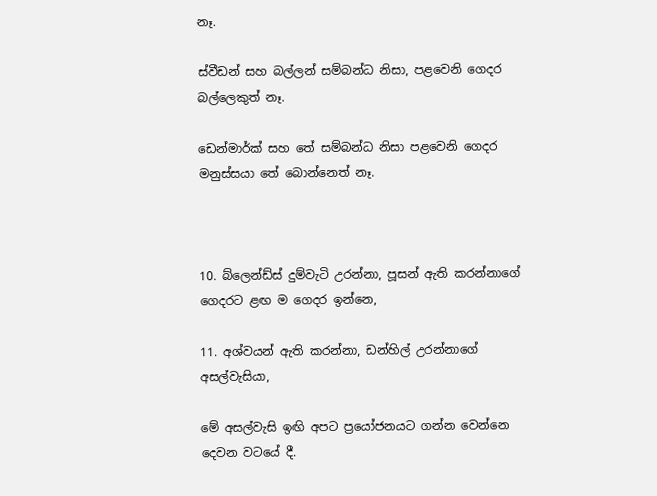නෑ.

ස්වීඩන් සහ බල්ලන් සම්බන්ධ නිසා, පළවෙනි ගෙදර බල්ලෙකුත් නෑ.

ඩෙන්මාර්ක් සහ තේ සම්බන්ධ නිසා පළවෙනි ගෙදර මනුස්සයා තේ බොන්නෙත් නෑ.



10. බ්ලෙන්ඩ්ස් දුම්වැටි උරන්නා, පූසන් ඇති කරන්නාගේ ගෙදරට ළඟ ම ගෙදර ඉන්නෙ,

11. අශ්වයන් ඇති කරන්නා, ඩන්හිල් උරන්නාගේ අසල්වැසියා,

මේ අසල්වැසි ඉඟි අපට ප්‍ර‌යෝජනයට ගන්න වෙන්නෙ දෙවන වටයේ දී.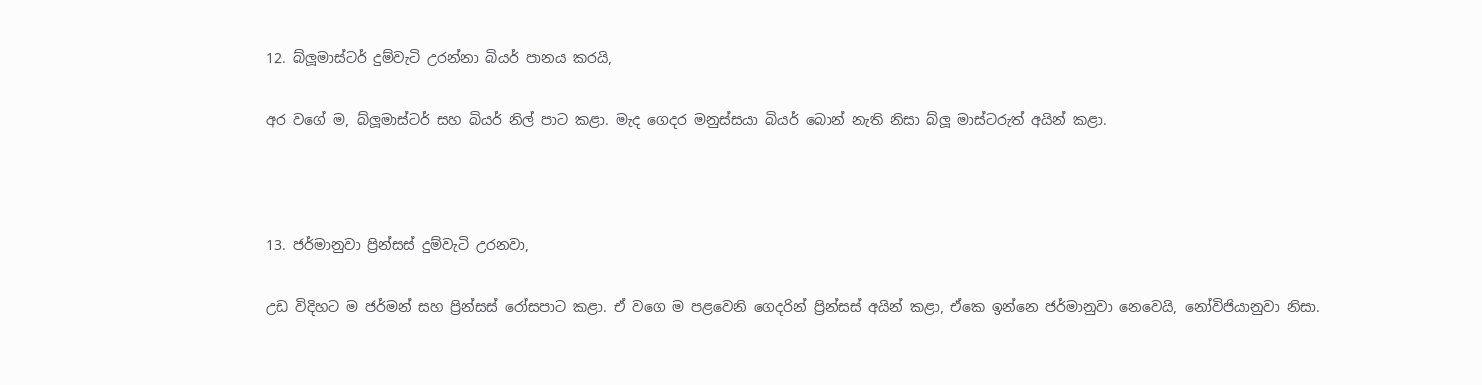12. බ්ලූමාස්ටර් දුම්වැටි උරන්නා බියර් පානය කරයි,

අර වගේ ම, බ්ලූමාස්ටර් සහ බියර් නිල් පාට කළා. මැද ගෙදර මනුස්සයා බියර් බොන් නැති නිසා බ්ලූ මාස්ටරුත් අයින් කළා.



13. ජර්මානුවා ප්‍රින්සස් දුම්වැටි උරනවා,

උඩ විදිහට ම ජර්මන් සහ ප්‍රින්සස් රෝසපාට කළා. ඒ වගෙ ම පළවෙනි ගෙදරින් ප්‍රින්සස් අයින් කළා, ඒකෙ ඉන්නෙ ජර්මානුවා නෙවෙයි, නෝවිජියානුවා නිසා.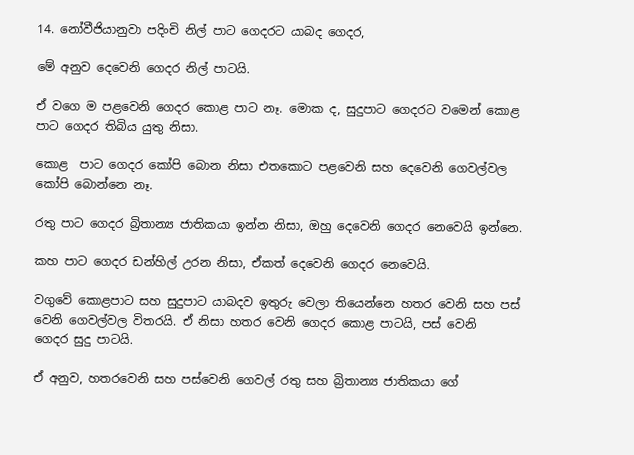14. නෝවීජියානුවා පදිංචි නිල් පාට ගෙදරට යාබද ගෙදර,

මේ අනුව දෙවෙනි ගෙදර නිල් පාටයි.

ඒ වගෙ ම පළවෙනි ගෙදර කොළ පාට නෑ. මොක ද, සුදුපාට ගෙදරට වමෙන් කොළ පාට ගෙදර තිබිය යුතු නිසා.

කොළ  පාට ගෙදර කෝපි බොන නිසා එතකොට පළවෙනි සහ දෙවෙනි ගෙවල්වල කෝපි බොන්නෙ නෑ.

රතු පාට ගෙදර බ්‍රිතාන්‍ය ජාතිකයා ඉන්න නිසා, ඔහු දෙවෙනි ගෙදර නෙවෙයි ඉන්නෙ.

කහ පාට ගෙදර ඩන්හිල් උරන නිසා, ඒකත් දෙවෙනි ගෙදර නෙවෙයි.

වගුවේ කොළපාට සහ සුදුපාට යාබදව ඉතුරු වෙලා තියෙන්නෙ හතර වෙනි සහ පස් වෙනි ගෙවල්වල විතරයි. ඒ නිසා හතර වෙනි ගෙදර කොළ පාටයි, පස් වෙනි ගෙදර ‌සුදු පාටයි.

ඒ අනුව, හතරවෙනි සහ පස්වෙනි ගෙවල් රතු සහ බ්‍රිතාන්‍ය ජාතිකයා ගේ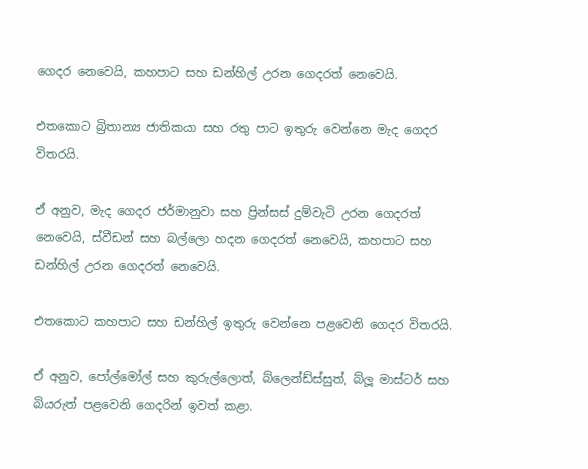ගෙදර නෙවෙයි, කහපාට සහ ඩන්හිල් උරන ගෙදරත් නෙවෙයි.

එතකොට බ්‍රිතාන්‍ය ජාතිකයා සහ රතු පාට ඉතුරු වෙන්නෙ මැද ගෙදර විතරයි.

ඒ අනුව, මැද ගෙදර ජර්මානුවා සහ ප්‍රින්සස් දුම්වැටි උරන ගෙදරත් නෙවෙයි, ස්වීඩන් සහ බල්ලො හදන ගෙදරත් නෙවෙයි, කහපාට සහ ඩන්හිල් උරන ගෙදරත් නෙවෙයි.

එතකොට කහපාට සහ ඩන්හිල් ඉතුරු වෙන්නෙ පළවෙනි ගෙදර විතරයි.

ඒ අනුව, පෝල්මෝල් සහ කුරුල්ලොත්, බ්ලෙන්ඩ්ස්සුත්, බ්ලූ මාස්ටර් සහ බියරුත් පළවෙනි ගෙදරින් ඉවත් කළා.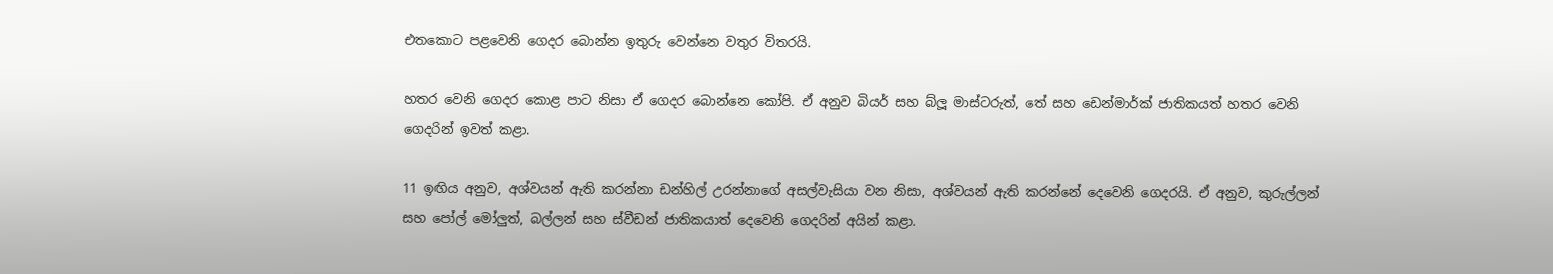එතකොට පළවෙනි ගෙදර බොන්න ඉතුරු වෙන්නෙ වතුර විතරයි.

හතර වෙනි ගෙදර කොළ පාට නිසා ඒ ගෙදර බොන්නෙ කෝපි. ඒ අනුව බියර් සහ බ්ලූ මාස්ටරුත්, තේ සහ ඩෙන්මාර්ක් ජාතිකයත් හතර වෙනි ගෙදරින් ඉවත් කළා.

11 ඉඟිය අනුව, අශ්වයන් ඇති කරන්නා ඩන්හිල් උරන්නාගේ අසල්වැසියා වන නිසා, අශ්වයන් ඇති කරන්නේ දෙවෙනි ගෙදරයි. ඒ අනුව, කුරුල්ලන් සහ පෝල් මෝලුත්, බල්ලන් සහ ස්වීඩන් ජාතිකයාත් දෙවෙනි ගෙදරින් අයින් කළා.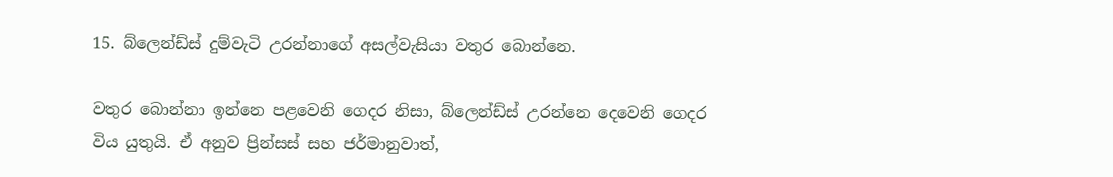15. බ්ලෙන්ඩ්ස් දුම්වැටි උරන්නාගේ අසල්වැසියා වතුර ‌බොන්නෙ.

වතුර බොන්නා ඉන්නෙ පළවෙනි ගෙදර නිසා, බ්ලෙන්ඩ්ස් උරන්නෙ දෙවෙනි ගෙදර විය යුතුයි. ඒ අනුව ප්‍රින්සස් සහ ජර්මානුවාත්,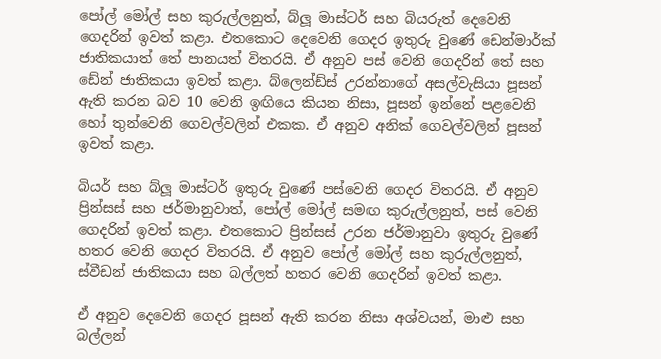පෝල් මෝල් සහ කුරුල්ලනුත්, බ්ලූ මාස්ටර් සහ බියරුත් දෙවෙනි ගෙදරින් ඉවත් කළා. එතකොට දෙවෙනි ගෙදර ඉතුරු වුණේ ඩෙන්මාර්ක් ජාතිකයාත් තේ පානයත් විතරයි. ඒ අනුව පස් වෙනි ගෙදරින් තේ සහ ඩේන් ජාතිකයා ඉවත් කළා. බ්ලෙන්ඩ්ස් උරන්නාගේ අසල්වැසියා පූසන් ඇති කරන බව 10 වෙනි ඉඟියෙ කියන නිසා, පූසන් ඉන්නේ පළවෙනි හෝ තුන්වෙනි ගෙවල්වලින් එකක. ඒ අනුව අනික් ගෙවල්වලින් පූසන් ඉවත් කළා.

බියර් සහ බ්ලූ මාස්ටර් ඉතුරු වුණේ පස්වෙනි ගෙදර විතරයි. ඒ අනුව ප්‍රින්සස් සහ ජර්මානුවාත්, පෝල් මෝල් සමඟ කුරුල්ලනුත්, පස් වෙනි ගෙදරින් ඉවත් කළා. එතකොට ප්‍රින්සස් උරන ජර්මානුවා ඉතුරු වුණේ හතර වෙනි ගෙදර විතරයි. ඒ අනුව පෝල් මෝල් සහ කුරුල්ලනුත්, ස්වීඩන් ජාතිකයා සහ බල්ලත් හතර වෙනි ගෙදරින් ඉවත් කළා.

ඒ අනුව දෙවෙනි ගෙදර පූසන් ඇති කරන නිසා අශ්වයන්, මාළු සහ බල්ලන්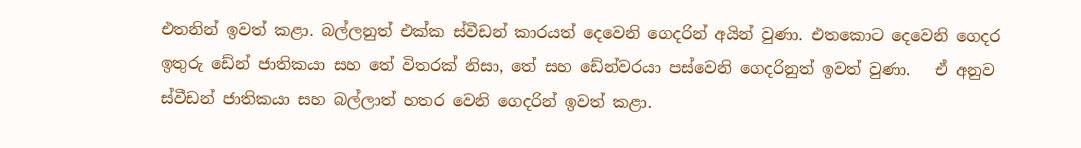එතනින් ඉවත් කළා. බල්ලනුත් එක්ක ස්වීඩන් කාරයත් දෙවෙනි ගෙදරින් අයින් වුණා. එතකොට දෙවෙනි ගෙදර ඉතුරු ඩේන් ජාතිකයා සහ තේ විතරක් නිසා, තේ සහ ඩේන්වරයා පස්වෙනි ගෙදරිනුත් ඉවත් වුණා.   ඒ අනුව  ස්වීඩන් ජාතිකයා සහ බල්ලාත් හතර වෙනි ගෙදරින් ඉවත් කළා.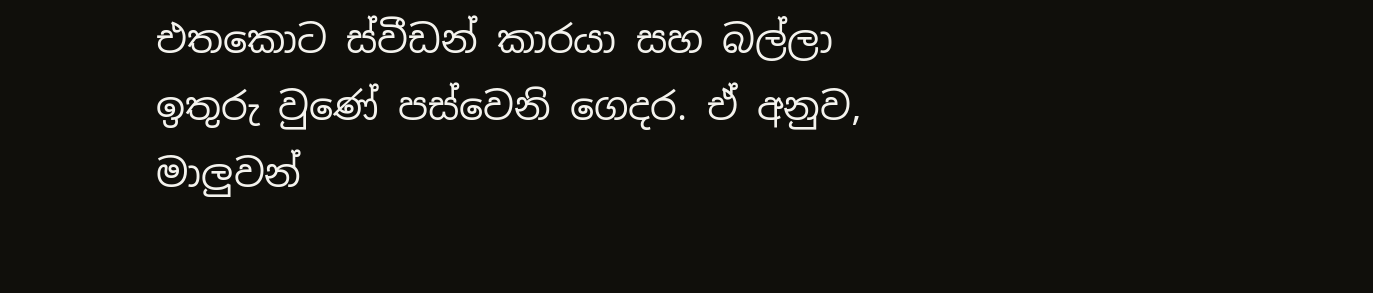එතකොට ස්වීඩන් කාරයා සහ බල්ලා ඉතුරු වුණේ පස්වෙනි ගෙදර. ඒ අනුව, මාලුවන්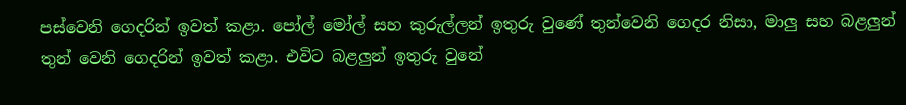පස්වෙනි ගෙදරින් ඉවත් කළා. පෝල් මෝල් සහ කුරුල්ලන් ඉතුරු වුණේ තුන්වෙනි ගෙදර නිසා, මාලු සහ බළලුන් තුන් වෙනි ගෙදරින් ඉවත් කළා. එවිට බළලුන් ඉතුරු වුනේ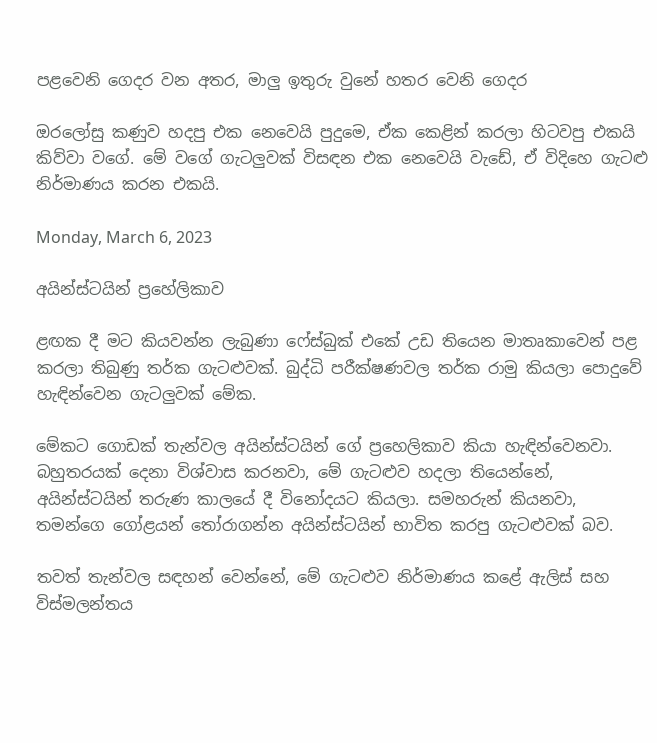පළවෙනි ගෙදර වන අතර, මාලු ඉතුරු වුනේ හතර වෙනි ගෙදර

ඔරලෝසු කණුව හදපු එක නෙවෙයි පුදුමෙ, ඒක කෙළින් කරලා හිටවපු එකයි කිව්වා වගේ. මේ වගේ ගැටලුවක් විසඳන එක නෙවෙයි වැඩේ, ඒ විදිහෙ ගැටළු නිර්මාණය කරන එකයි.

Monday, March 6, 2023

අයින්ස්ටයින් ප්‍රහේලිකාව

ළඟක දී මට කියවන්න ලැබුණා ෆේස්බුක් එකේ උඩ තියෙන මාතෘකාවෙන් පළ කරලා තිබුණු තර්ක ගැටළුවක්. බුද්ධි පරීක්ෂණවල තර්ක රාමු කියලා පොදුවේ හැඳින්වෙන ගැටලුවක් මේක.

මේකට ගොඩක් තැන්වල අයින්ස්ටයින් ගේ ප්‍රහෙලිකාව කියා හැඳින්වෙනවා. බහුතරයක් දෙනා විශ්වාස කරනවා, මේ ගැටළුව හදලා තියෙන්නේ, අයින්ස්ටයින් තරුණ කාලයේ දී විනෝදයට කියලා. සමහරුන් කියනවා, තමන්ගෙ ගෝළයන් තෝරාගන්න අයින්ස්ටයින් භාවිත කරපු ගැටළුවක් බව.

තවත් තැන්වල සඳහන් වෙන්නේ, මේ ගැටළුව නිර්මාණය කළේ ඇලිස් සහ විස්මලන්තය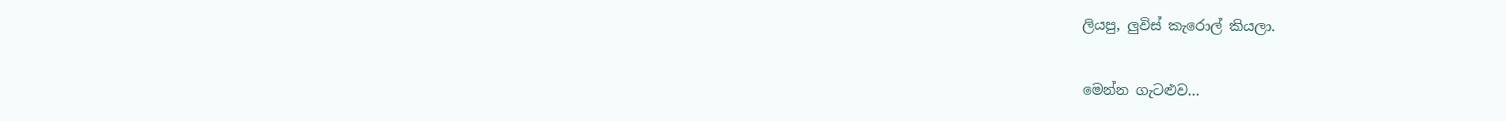ලියපු, ලුවිස් කැරොල් කියලා.

මෙන්න ගැටළුව...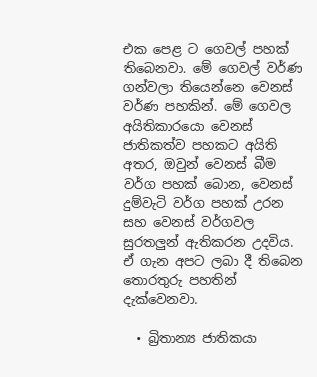එක පෙළ ට ගෙවල් පහක් තිබෙනවා. මේ ගෙවල් වර්ණ ගන්වලා තියෙන්නෙ වෙනස් වර්ණ පහකින්. මේ ගෙවල අයිතිකාරයො වෙනස් ජාතිකත්ව පහකට අයිති අතර, ඔවුන් වෙනස් බීම වර්ග පහක් බොන, වෙනස් දුම්වැටි වර්ග පහක් උරන සහ වෙනස් වර්ගවල සුරතලුන් ඇතිකරන උදවිය. ඒ ගැන අපට ලබා දී තිබෙන තොරතුරු පහතින් දැක්වෙනවා.

  • බ්‍රිතාන්‍ය ජාතිකයා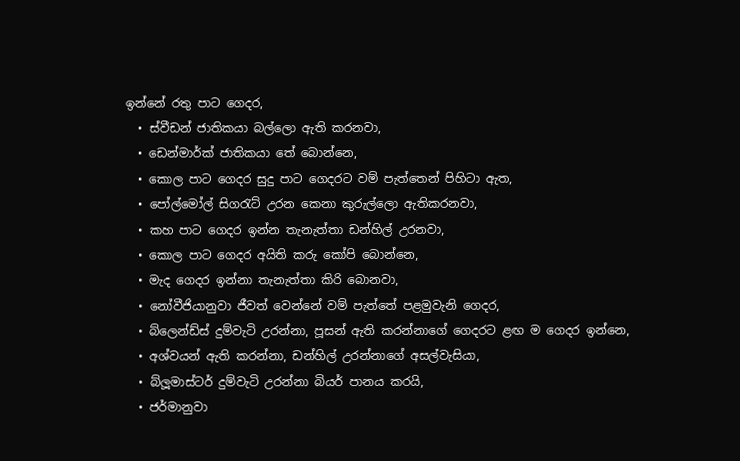ඉන්නේ රතු පාට ගෙදර,
  • ස්වීඩන් ජාතිකයා බල්ලො ඇති කරනවා,
  • ඩෙන්මාර්ක් ජාතිකයා තේ බොන්නෙ,
  • කොල පාට ගෙදර සුදු පාට ගෙදරට වම් පැත්තෙන් පිහිටා ඇත,
  • පෝල්මෝල් සිගරැට් උරන කෙනා කුරුල්ලො ඇතිකරනවා,
  • කහ පාට ගෙදර ඉන්න තැනැත්තා ඩන්හිල් උරනවා,
  • කොල පාට ගෙදර අයිති කරු කෝපි බොන්නෙ,
  • මැද ගෙදර ඉන්නා තැනැත්තා කිරි බොනවා,
  • නෝවීජියානුවා ජීවත් වෙන්නේ වම් පැත්තේ පළමුවැනි ගෙදර,
  • බ්ලෙන්ඩ්ස් දුම්වැටි උරන්නා, පූසන් ඇති කරන්නාගේ ගෙදරට ළඟ ම ගෙදර ඉන්නෙ,
  • අශ්වයන් ඇති කරන්නා, ඩන්හිල් උරන්නාගේ අසල්වැසියා,
  • බ්ලූමාස්ටර් දුම්වැටි උරන්නා බියර් පානය කරයි,
  • ජර්මානුවා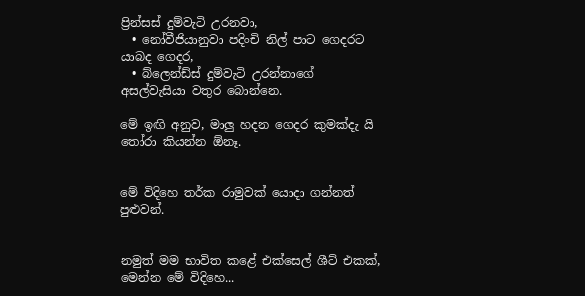ප්‍රින්සස් දුම්වැටි උරනවා,
  • නෝවීජියානුවා පදිංචි නිල් පාට ගෙදරට යාබද ගෙදර,
  • බ්ලෙන්ඩ්ස් දුම්වැටි උරන්නාගේ අසල්වැසියා වතුර ‌බොන්නෙ.

මේ ඉඟි අනුව, මාලු හදන ගෙදර කුමක්දැ යි තෝරා කියන්න ඕනෑ.


මේ විදිහෙ තර්ක රාමුවක් යොදා ගන්නත් පුළුවන්.


නමුත් මම භාවිත කළේ එක්සෙල් ශීට් එකක්, මෙන්න මේ විදිහෙ...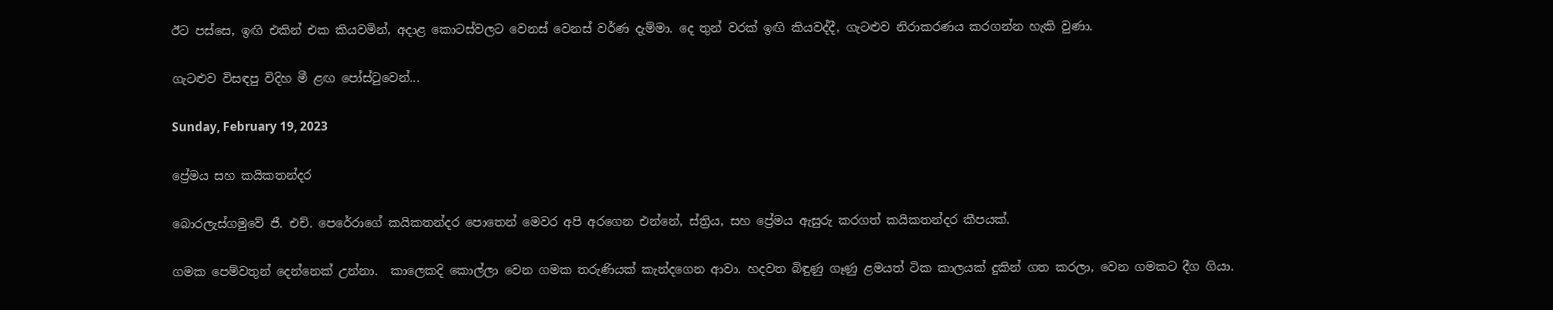ඊට පස්සෙ, ඉඟි එකින් එක කියවමින්, අදාළ කොටස්වලට වෙනස් වෙනස් වර්ණ දැම්මා. දෙ තුන් වරක් ඉඟි කියවද්දී, ගැටළුව නිරාකරණය කරගන්න හැකි වුණා.

ගැටළුව විසඳපු විදිහ මී ළඟ පෝස්ටුවෙන්...

Sunday, February 19, 2023

ප්‍රේමය සහ කයිකතන්දර

බොරලැස්ගමුවේ ජී. එච්. පෙරේරාගේ කයිකතන්දර පොතෙන් මෙවර අපි අරගෙන එන්නේ, ස්ත්‍රිය, සහ ප්‍රේමය ඇසුරු කරගත් කයිකතන්දර කීපයක්.

ගමක පෙම්වතුන් දෙන්නෙක් උන්නා.  කාලෙකදි කොල්ලා වෙන ගමක තරුණියක් කැන්දගෙන ආවා. හදවත බිඳුණු ගෑණු ළමයත් ටික කාලයක් දුකින් ගත කරලා, වෙන ගමකට දීග ගියා.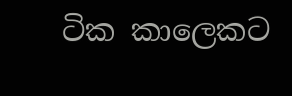ටික කාලෙකට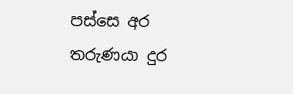පස්සෙ අර තරුණයා දුර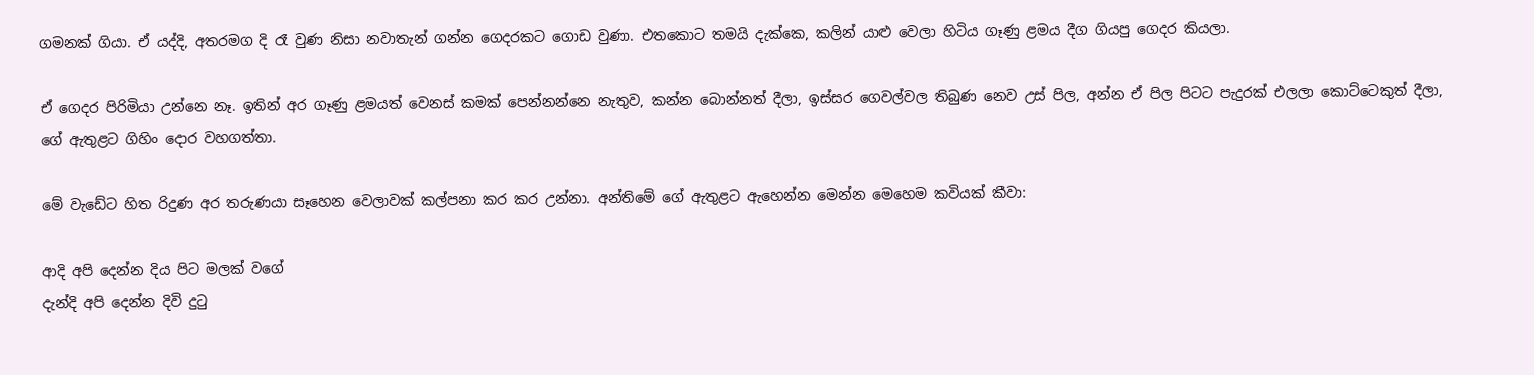ගමනක් ගියා. ඒ යද්දි, අතරමග දි රෑ වුණ නිසා නවාතැන් ගන්න ගෙදරකට ගොඩ වුණා. එතකොට තමයි දැක්කෙ, කලින් යාළු වෙලා හිටිය ගෑණු ළමය දීග ගියපු ගෙදර කියලා.

ඒ ගෙදර පිරිමියා උන්නෙ නෑ. ඉතින් අර ගෑණු ළමයත් වෙනස් කමක් පෙන්නන්නෙ නැතුව, කන්න බොන්නත් දීලා, ඉස්සර ගෙවල්වල තිබුණ නෙව උස් පිල, අන්න ඒ පිල පිටට පැදුරක් එලලා කොට්ටෙකුත් දීලා, ගේ ඇතුළට ගිහිං දොර වහගත්තා.

මේ වැඩේට හිත රිදුණ අර තරුණයා සෑහෙන වෙලාවක් කල්පනා කර කර උන්නා. අන්තිමේ ගේ ඇතුළට ඇහෙන්න මෙන්න මෙහෙම කවියක් කීවා:

ආදි අපි දෙන්න දිය පිට මලක් වගේ
දැන්දි අපි දෙන්න දිවි දුටු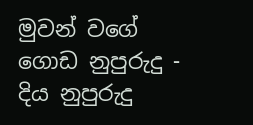මුවන් වගේ
ගොඩ නුපුරුදු - දිය නුපුරුදු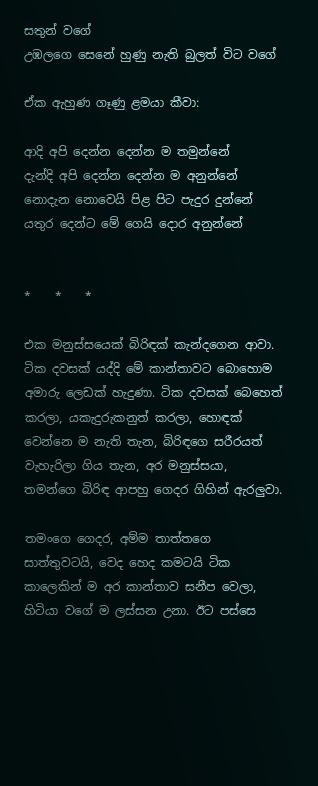සතුන් වගේ
උඹලගෙ සෙනේ හුණු නැති බුලත් විට වගේ

ඒක ඇහුණ ගෑණු ළමයා කීවා:

ආදි අපි දෙන්න දෙන්න ම තමුන්නේ
දැන්දි අපි දෙන්න දෙන්න ම අනුන්නේ
නොදැන නොවෙයි පිළ පිට පැදුර දුන්නේ
යතුර දෙන්ට මේ ගෙයි දොර අනුන්නේ


*    *    *

එක මනුස්සයෙක් බිරිඳක් කැන්දගෙන ආවා. ටික දවසක් යද්දි මේ කාන්තාවට බොහොම අමාරු ලෙඩක් හැදුණා. ටික දවසක් බෙහෙත් කරලා, යකැදුරුකනුත් කරලා, හොඳක් වෙන්නෙ ම නැති තැන, බිරිඳගෙ සරීරයත් වැහැරිලා ගිය තැන, අර මනුස්සයා, තමන්‌ගෙ බිරිඳ ආපහු ගෙදර ගිහින් ඇරලුවා.

තමංගෙ ගෙදර, අම්ම තාත්තගෙ සාත්තුවටයි, වෙද හෙද කමටයි ටික කාලෙකින් ම අර කාන්තාව සනීප වෙලා, හිටියා වගේ ම ලස්සන උනා. ඊට පස්සෙ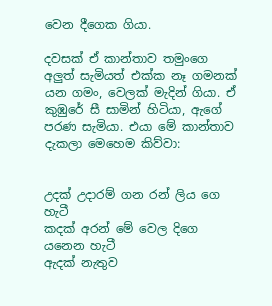වෙන දීගෙක ගියා.

දවසක් ඒ කාන්තාව තමුංගෙ අලුත් සැමියත් එක්ක නෑ ගමනක් යන ගමං, වෙලක් මැදින් ගියා. ඒ කුඹුරේ සී සාමින් හිටියා, ඇගේ පරණ සැමියා. එයා මේ කාන්තාව දැකලා මෙහෙම කිව්වා:


උදක් උදාරම් ගන රන් ලිය ගෙ හැටී
කදක් අරන් මේ වෙල දිගෙ යනෙන හැටී
ඇදක් නැතුව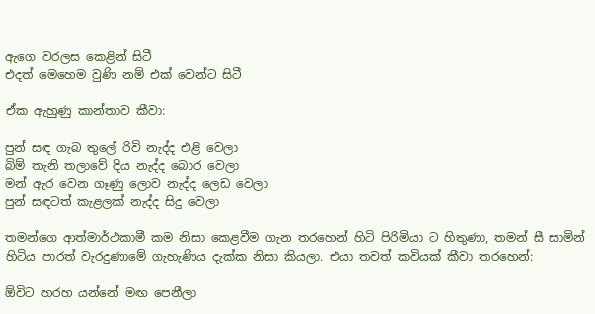ඇගෙ වරලස කෙළින් සිටී
එදත් මෙහෙම වුණි නම් එක් වෙන්ට සිටී

ඒක ඇහුණු කාන්තාව කීවා:

පුන් සඳ ගැබ තුලේ රිවි නැද්ද එළි වෙලා
බිම් තැනි තලාවේ දිය නැද්ද බොර වෙලා
මන් ඇර වෙන ගෑණු ලොව නැද්ද ලෙඩ වෙලා
පුන් සඳටත් කැළලක් නැද්ද සිදු වෙලා

තමන්ගෙ ආත්මාර්ථකාමී කම නිසා ‌කෙළවීම ගැන තරහෙන් හිටි පිරිමියා ට හිතුණා, තමන් සී සාමින් හිටිය පාරත් වැරදුණාමේ ගැහැණිය දැක්ක නිසා කියලා. එයා තවත් කවියක් කීවා තරහෙන්:

ඕවිට හරහ යන්නේ මඟ පෙනීලා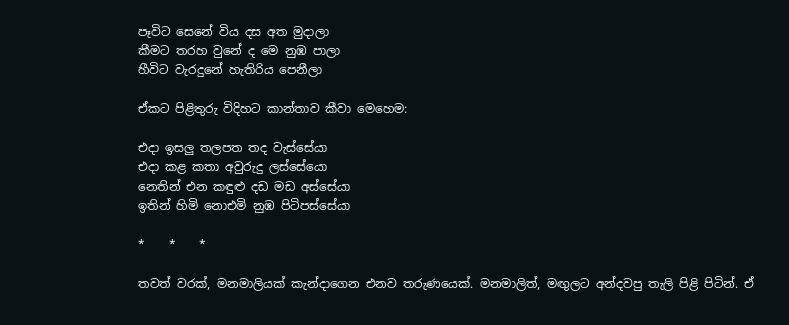පෑවිට සෙනේ විය දස අත මුදාලා
කීමට තරහ වුනේ ද මෙ නුඹ පාලා
හීවිට වැරදුනේ හැතිරිය පෙනීලා

ඒකට පිළිතුරු විදිහට කාන්තාව කීවා මෙහෙම:

එදා ඉසලු තලපත තද වැස්සේයා
එදා කළ කතා අවුරුදු ලස්සේයො
නෙතින් එන කඳුළු දඩ මඩ අස්සේයා
ඉතින් හිමි නොඑමි නුඹ පිටිපස්සේයා

*    *    *

තවත් වරක්, මනමාලියක් කැන්දාගෙන එනව තරුණයෙක්. මනමාලිත්, මඟුලට අන්දවපු තැලි පිළි පිටින්. ඒ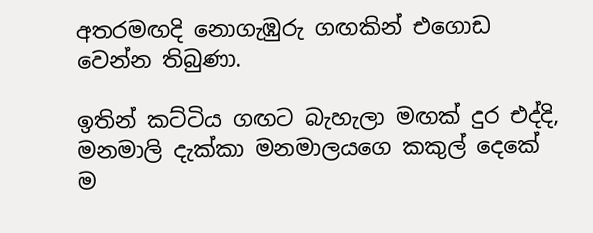අතරමඟදි නොගැඹුරු ගඟකින් එගොඩ වෙන්න තිබුණා.

ඉතින් කට්ටිය ගඟට බැහැලා මඟක් දුර එද්දි, මනමාලි දැක්කා මනමාලයගෙ කකුල් දෙකේ ම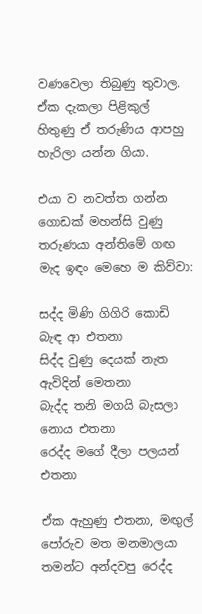වණවෙලා තිබුණු තුවාල. ඒක දැකලා පිළිකුල් හිතුණු ඒ තරුණිය ආපහු හැරිලා යන්න ගියා.

එයා ව නවත්ත ගන්න ගොඩක් මහන්සි වුණු තරුණයා අන්තිමේ ගඟ මැද ඉඳං මෙහෙ ම කිව්වා:

සද්ද මිණි ගිගිරි කොඩි බැඳ ආ එතනා
සිද්ද වුණු දෙයක් නැත ඇවිදින් මෙතනා
බැද්ද තනි මගයි බැසලා නොය එතනා
රෙද්ද මගේ දීලා පලයන් එතනා

ඒක ඇහුණු එතනා, මඟුල් පෝරුව මත මනමාලයා තමන්ට අන්දවපු රෙද්ද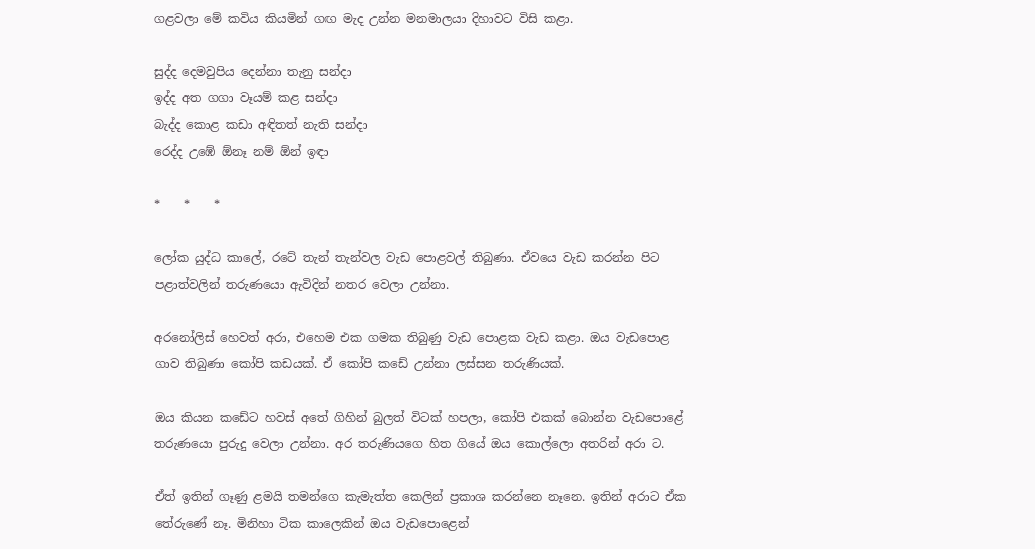ගළවලා මේ කවිය කියමින් ගඟ මැද උන්න මනමාලයා දිහාවට විසි කළා.

සුද්ද දෙමවුපිය දෙන්නා තැනු සන්දා
ඉද්ද අත ගගා වෑයම් කළ සන්දා
බැද්ද කොළ කඩා අඳිතත් නැති සන්දා
රෙද්ද උඹේ ඕනෑ නම් ඕන් ඉඳා

*    *    *

ලෝක යුද්ධ කාලේ, රටේ තැන් තැන්වල වැඩ පොළවල් තිබුණා. ඒවයෙ වැඩ කරන්න පිට පළාත්වලින් තරුණයො ඇවිදින් නතර වෙලා උන්නා.

අරනෝලිස් හෙවත් අරා, එහෙම එක ගමක තිබුණු වැඩ පොළක වැඩ කළා. ඔය වැඩපොළ ගාව තිබුණා කෝපි කඩයක්. ඒ කෝපි කඩේ උන්නා ලස්සන තරුණියක්.

ඔය කියන කඩේට හවස් අතේ ගිහින් බුලත් විටක් හපලා, කෝපි එකක් බොන්න වැඩපොළේ තරුණයො පුරුදු වෙලා උන්නා. අර තරුණියගෙ හිත ගියේ ඔය කොල්ලො අතරින් අරා ට.

ඒත් ඉතින් ගෑණු ළමයි තමන්ගෙ කැමැත්ත කෙලින් ප්‍රකාශ කරන්නෙ නෑනෙ. ඉතින් අරාට ඒක තේරුණේ නෑ. මිනිහා ටික කාලෙකින් ඔය වැඩපොළෙන්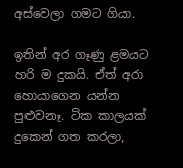අස්වෙලා ගමට ගියා.

ඉතින් අර ගෑණු ළමයට හරි ම දුකයි. ඒත් අරා හොයාගෙන යන්න පුළුවනෑ. ටික කාලයක් දුකෙන් ගත කරලා,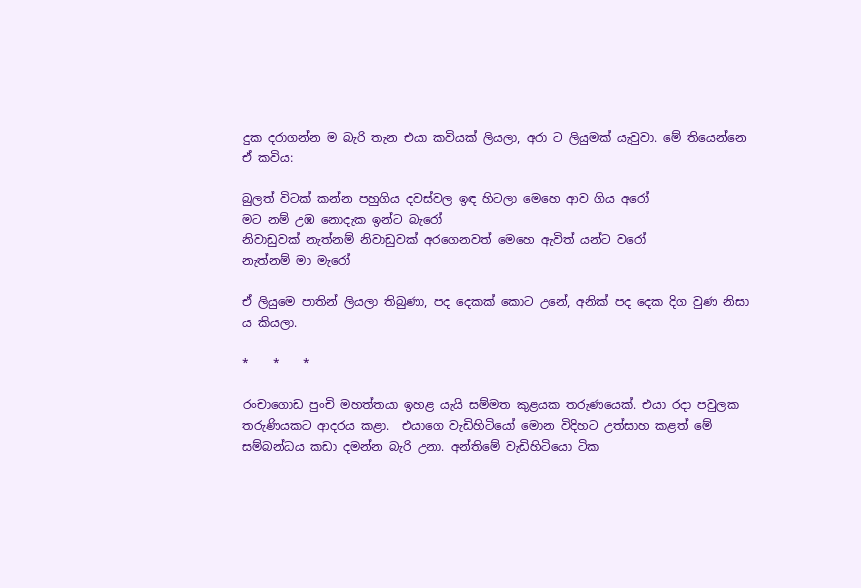දුක දරාගන්න ම බැරි තැන එයා කවියක් ලියලා, අරා ට ලියුමක් යැවුවා. මේ තියෙන්නෙ ඒ කවිය:

බුලත් විටක් කන්න පහුගිය දවස්වල ඉඳ හිටලා මෙහෙ ආව ගිය අරෝ
මට නම් උඹ නොදැක ඉන්ට බැරෝ
නිවාඩුවක් නැත්නම් නිවාඩුවක් අරගෙනවත් මෙහෙ ඇවිත් යන්ට වරෝ
නැත්නම් මා මැරෝ

ඒ ලියුමෙ පාතින් ලියලා තිබුණා, පද දෙකක් කොට උනේ, අනික් පද දෙක දිග වුණ නිසා ය කියලා.

*    *    *

රංචාගොඩ පුංචි මහත්තයා ඉහළ යැයි සම්මත කුළයක තරුණයෙක්. එයා රදා පවුලක තරුණියකට ආදරය කළා.  එයාගෙ වැඩිහිටියෝ මොන විදිහට උත්සාහ කළත් මේ සම්බන්ධය කඩා දමන්න බැරි උනා. අන්තිමේ වැඩිහිටියො ටික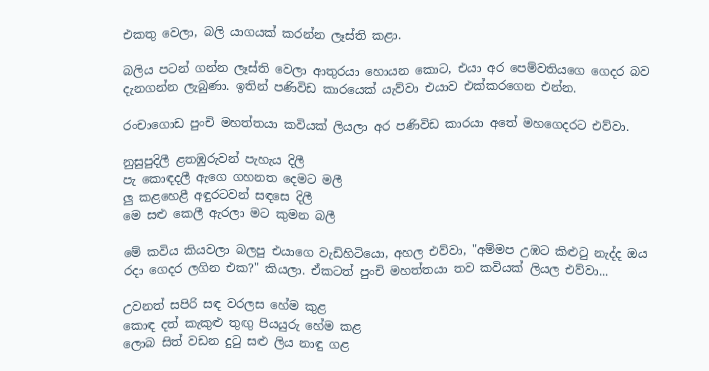එකතු වෙලා, බලි යාගයක් කරන්න ලෑස්ති කළා.

බලිය පටන් ගන්න ලෑස්ති වෙලා ආතුරයා හොයන කොට, එයා අර පෙම්වතියගෙ ගෙදර බව දැනගන්න ලැබුණා. ඉතින් පණිවිඩ කාරයෙක් යැව්වා එයාව එක්කරගෙන එන්න.

රංචාගොඩ පුංචි මහත්තයා කවියක් ලියලා අර පණිවිඩ කාරයා අතේ මහගෙදරට එව්වා.

නුසුපුදිලී ළතඹුරුවන් පැහැය දිලී
පැ කොඳදලී ඇගෙ ගහනත දෙමට මලී
ලු කළහෙළී අඳුරටවන් සඳසෙ දිලී
මෙ සළු කෙලී ඇරලා මට කුමන බලී

මේ කවිය කියවලා බලපු එයාගෙ වැඩිහිටියො, අහල එව්වා, "අම්මප උඹට කිළුටු නැද්ද ඔය රදා ගෙදර ලගින එක?" කියලා. ඒකටත් පුංචි මහත්තයා තව කවියක් ලියල එව්වා...

උවනත් සපිරි සඳ වරලස හේම කුළ
කොඳ දත් කැකුළු තුඟු පියයුරු හේම කළ
ලොබ සිත් වඩන දුටු සළු ලිය නාඳු ගළ‍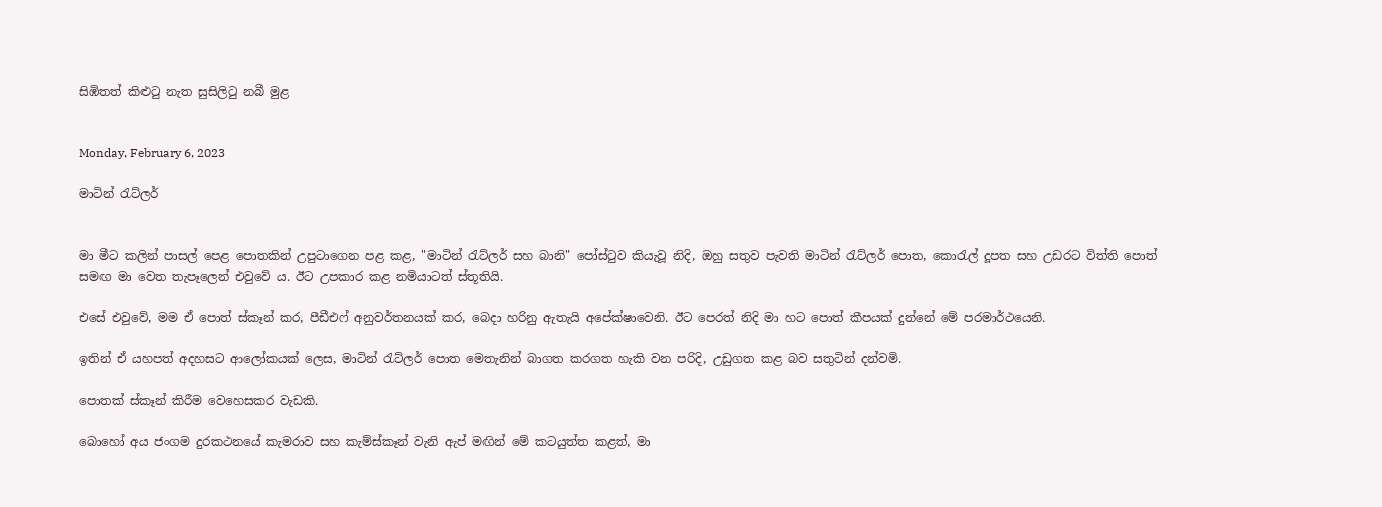සිඹිතත් කිළුටු නැත සුසිලිටු නබී මුළ


Monday, February 6, 2023

මාටින් රැට්ලර්


මා මීට කලින් පාසල් පෙළ පොතකින් උපුටාගෙන පළ කළ, "මාටින් රැට්ලර් සහ බානි" පෝස්ටුව කියැවූ නිදි, ඔහු සතුව පැවති මාටින් රැට්ලර් පොත, කොරැල් දූපත සහ උඩරට විත්ති පොත් සමඟ මා වෙත තැපෑලෙන් එවුවේ ය. ඊට උපකාර කළ නමියාටත් ස්තූතියි.

එසේ එවුවේ, මම ඒ පොත් ස්කෑන් කර, පීඩීඑෆ් අනුවර්තනයක් කර, බෙදා හරිනු ඇතැයි අපේක්ෂාවෙනි. ඊට පෙරත් නිදි මා හට පොත් කීපයක් දුන්නේ මේ පරමාර්ථයෙනි.

ඉතින් ඒ යහපත් අදහසට ආලෝකයක් ලෙස, මාටින් රැට්ලර් පොත මෙතැනින් බාගත කරගත හැකි වන පරිදි, උඩුගත කළ බව සතුටින් දන්වමි.

පොතක් ස්කෑන් කිරීම වෙහෙසකර වැඩකි.

බොහෝ අය ජංගම දුරකථනයේ කැමරාව සහ කැම්ස්කෑන් වැනි ඇප් මඟින් මේ කටයුත්ත කළත්, මා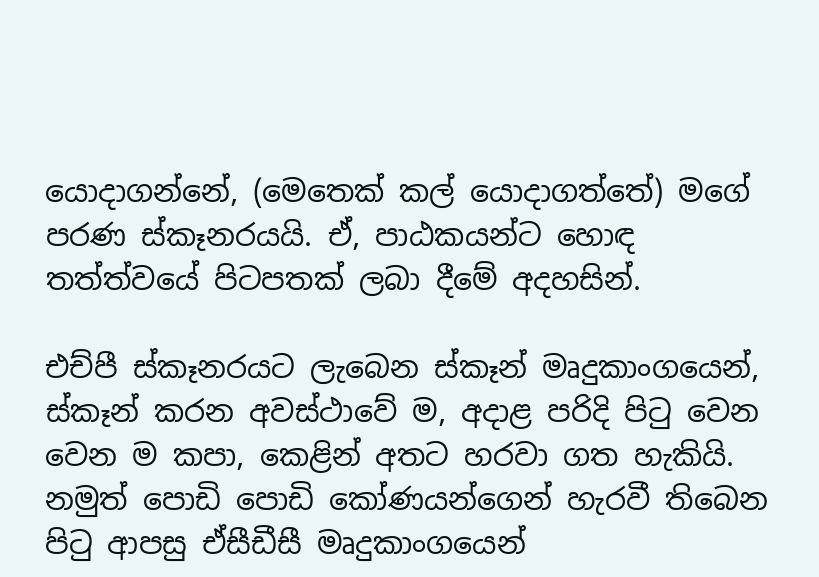යොදාගන්නේ, (මෙතෙක් කල් යොදාගත්තේ) මගේ පරණ ස්කෑනරයයි. ඒ, පාඨකයන්ට හොඳ තත්ත්වයේ පිටපතක් ලබා දීමේ අදහසින්.

එච්පී ස්කෑනරයට ලැබෙන ස්කෑන් මෘදුකාංගයෙන්, ස්කෑන් කරන අවස්ථාවේ ම, අදාළ පරිදි පිටු වෙන වෙන ම කපා, කෙළින් අතට හරවා ගත හැකියි. නමුත් පොඩි පොඩි කෝණයන්ගෙන් හැරවී තිබෙන පිටු ආපසු ඒසීඩීසී මෘදුකාංගයෙන්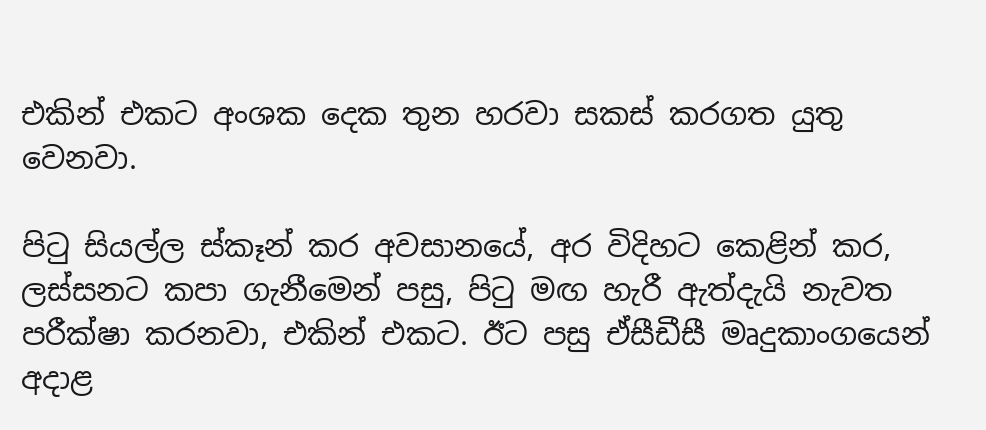එකින් එකට අංශක දෙක තුන හරවා සකස් කරගත යුතු වෙනවා.

පිටු සියල්ල ස්කෑන් කර අවසානයේ, අර විදිහට කෙළින් කර, ලස්සනට කපා ගැනීමෙන් පසු, පිටු මඟ හැරී ඇත්දැයි නැවත පරීක්ෂා කරනවා, එකින් එකට. ඊට පසු ඒසීඩීසී මෘදුකාංගයෙන් අදාළ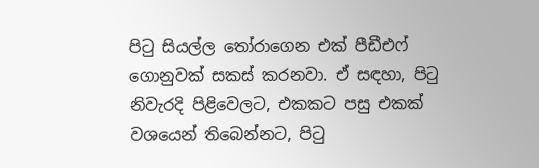පිටු සියල්ල තෝරාගෙන එක් පීඩීඑෆ් ගොනුවක් සකස් කරනවා. ඒ සඳහා, පිටු නිවැරදි පිළිවෙලට, එකකට පසු එකක් වශයෙන් තිබෙන්නට, පිටු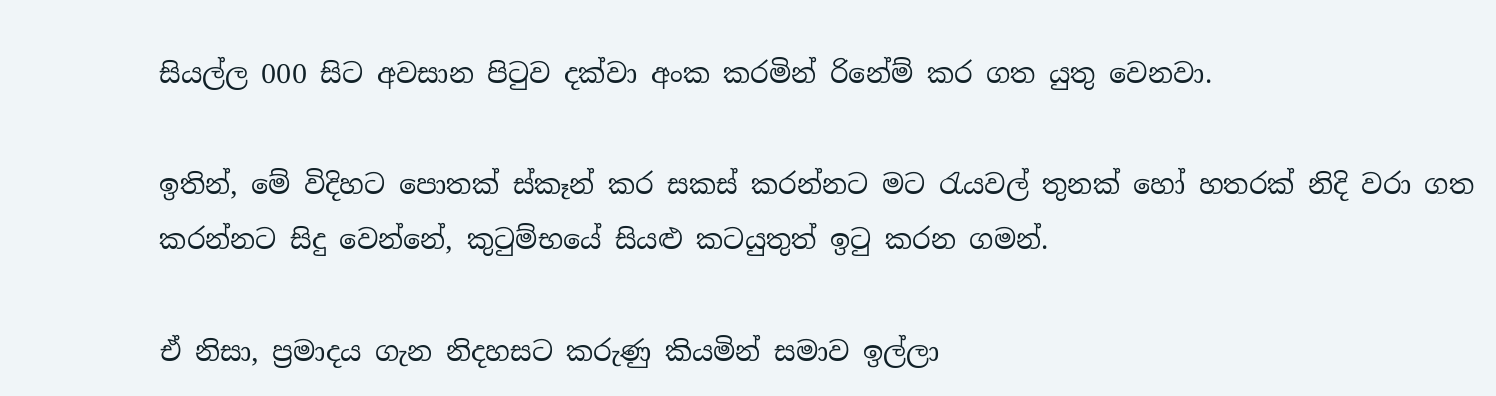සියල්ල 000 සිට අවසාන පිටුව දක්වා අංක කරමින් රිනේම් කර ගත යුතු වෙනවා.

ඉතින්, මේ විදිහට පොතක් ස්කෑන් කර සකස් කරන්නට මට රැයවල් තුනක් හෝ හතරක් නිදි වරා ගත කරන්නට සිදු වෙන්නේ, කුටුම්භයේ සියළු කටයුතුත් ඉටු කරන ගමන්.

ඒ නිසා, ප්‍රමාදය ගැන නිදහසට කරුණු කියමින් සමාව ඉල්ලා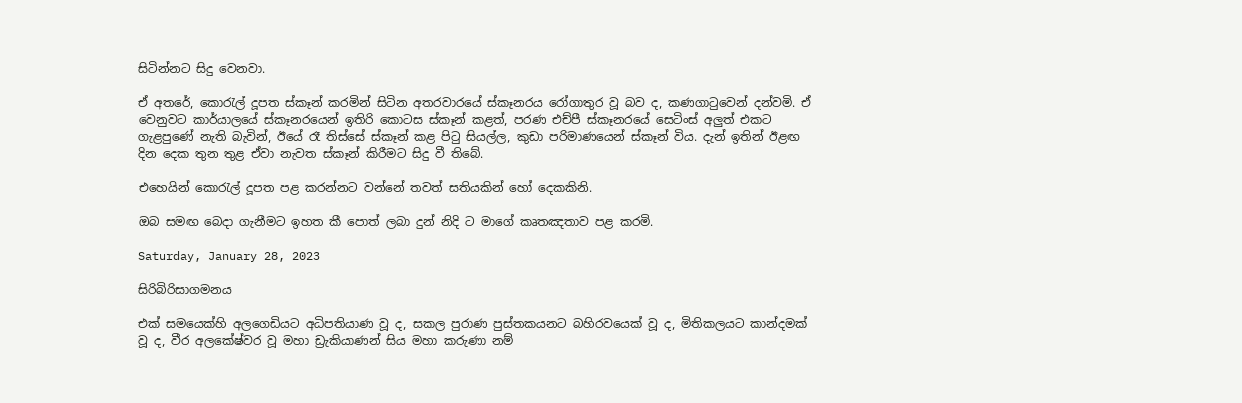සිටින්නට සිදු වෙනවා.

ඒ අතරේ, කොරැල් දූපත ස්කෑන් කරමින් සිටින අතරවාරයේ ස්කෑනරය රෝගාතුර වූ බව ද, කණගාටුවෙන් දන්වමි. ඒ වෙනුවට කාර්යාලයේ ස්කෑනරයෙන් ඉතිරි කොටස ස්කෑන් කළත්, පරණ එච්පී ස්කෑනරයේ සෙටිංස් අලුත් එකට ගැළපුණේ නැති බැවින්, ඊයේ රෑ තිස්සේ ස්කෑන් කළ පිටු සියල්ල, කුඩා පරිමාණයෙන් ස්කෑන් විය. දැන් ඉතින් ඊළඟ දින දෙක තුන තුළ ඒවා නැවත ස්කෑන් කිරීමට සිදු වී තිබේ.

එහෙයින් කොරැල් දූපත පළ කරන්නට වන්නේ තවත් සතියකින් හෝ දෙකකිනි.

ඔබ සමඟ බෙදා ගැනීමට ඉහත කී පොත් ලබා දුන් නිදි ට මාගේ කෘතඤතාව පළ කරමි.

Saturday, January 28, 2023

සිරිබිරිසාගමනය

එක් සමයෙක්හි අලගෙඩියට අධිපතියාණ වූ ද, සකල පුරාණ පුස්තකයනට බහිරවයෙක් වූ ද, මිතිකලයට කාන්දමක් වූ ද, වීර අලකේෂ්වර වූ මහා ඩ්‍රැකියාණන් සිය මහා කරුණා නම්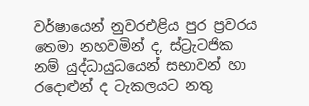වර්ෂායෙන් නුවරඑළිය පුර ප්‍රවරය තෙමා නහවමින් ද, ස්ට්‍රැටජික නම් යුද්ධායුධයෙන් සභාවන් හා රදොළුන් ද ටැකලයට නතු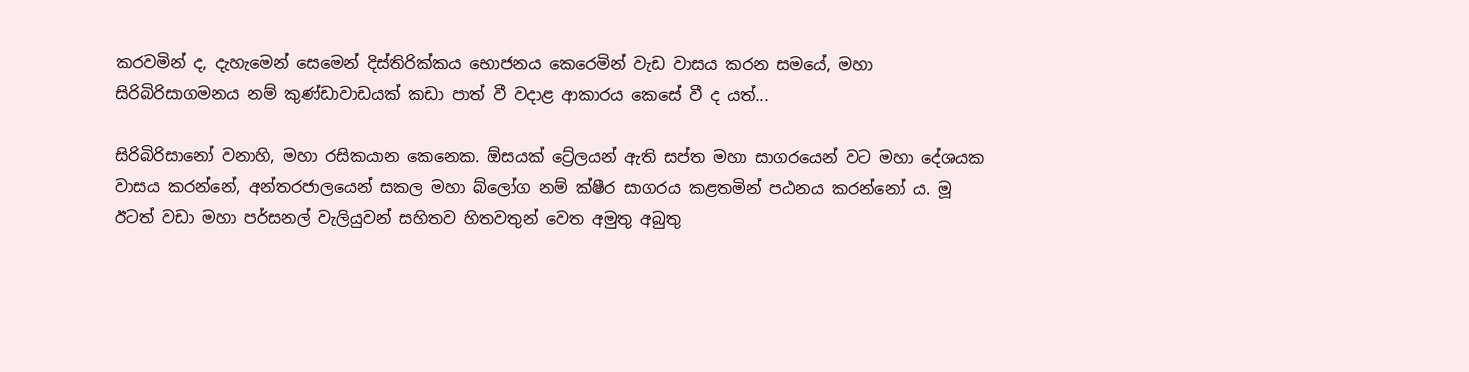කරවමින් ද, දැහැමෙන් සෙමෙන් දිස්තිරික්කය භොජනය කෙරෙමින් වැඩ වාසය කරන සමයේ, මහා සිරිබිරිසාගමනය නම් කුණ්ඩාවාඩයක් කඩා පාත් වී වදාළ ආකාරය කෙසේ වී ද යත්...

සිරිබිරිසානෝ වනාහි, මහා රසිකයාන කෙනෙක. ඕසයක් ට්‍රේලයන් ඇති සප්ත මහා සාගරයෙන් වට මහා දේශයක වාසය කරන්නේ, අන්තරජාලයෙන් සකල මහා බ්ලෝග නම් ක්ෂීර සාගරය කළතමින් පඨනය කරන්නෝ ය. මූ ඊටත් වඩා මහා පර්සනල් වැලියුවන් සහිතව හිතවතුන් වෙත අමුතු අබුතු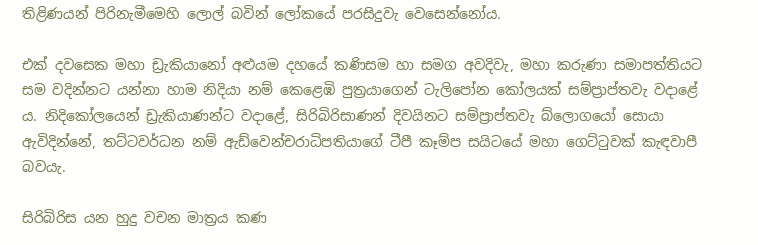තිළිණයන් පිරිනැමීමෙහි ලොල් බවින් ලෝකයේ පරසිදුවැ වෙසෙන්නෝය.

එක් දවසෙක මහා ඩ්‍රැකියානෝ අළුයම දහයේ කණිසම හා සමග අවදිවැ, මහා කරුණා සමාපත්තියට සම වදින්නට යන්නා හාම නිදියා නම් කෙළෙඹි පුත්‍රයාගෙන් ටැලිපෝන කෝලයක් සම්ප්‍රාප්තවැ වදාළේ ය. නිදිකෝලයෙන් ඩ්‍රැකියාණන්ට වදාළේ, සිරිබිරිසාණන් දිවයිනට සම්ප්‍රාප්තවැ බ්ලොගයෝ සොයා ඇවිදින්නේ, තට්ටවර්ධන නම් ඇඩ්වෙන්චරාධිපතියාගේ ටීපී කෑම්ප සයිටයේ මහා ගෙට්ටුවක් කැඳවාපී බවයැ.

සිරිබිරිස යන හුදු වචන මාත්‍රය කණ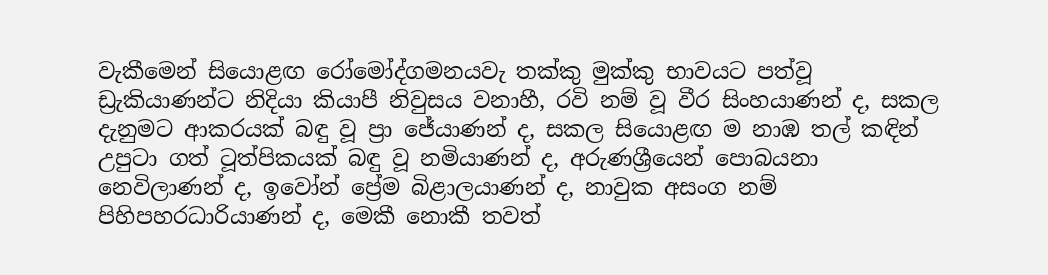වැකීමෙන් සියොළඟ රෝමෝද්ගමනයවැ තක්කු මුක්කු භාවයට පත්වූ ඩ්‍රැකියාණන්ට නිදියා කියාපී නිවුසය වනාහී, රවි නම් වූ වීර සිංහයාණන් ද, සකල දැනුමට ආකරයක් බඳු වූ ප්‍රා ජේයාණන් ද, සකල සියොළඟ ම නාඹ තල් කඳින් උපුටා ගත් ටූත්පිකයක් බඳු වූ නමියාණන් ද, අරුණශ්‍රීයෙන් පොබයනා නෙවිලාණන් ද, ඉවෝන් ප්‍රේම බිළාලයාණන් ද, නාවුක අසංග නම් පිහිපහරධාරියාණන් ද, මෙකී නොකී තවත්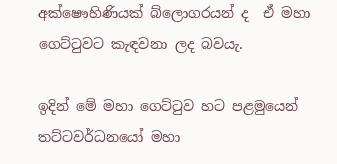අක්ෂෞහිණියක් ‌බ්ලොගරයන් ද  ඒ මහා ගෙට්ටුවට කැඳවනා ලද බවයැ.

ඉදින් මේ මහා ගෙට්ටුව හට පළමුයෙන් තට්ටවර්ධනයෝ මහා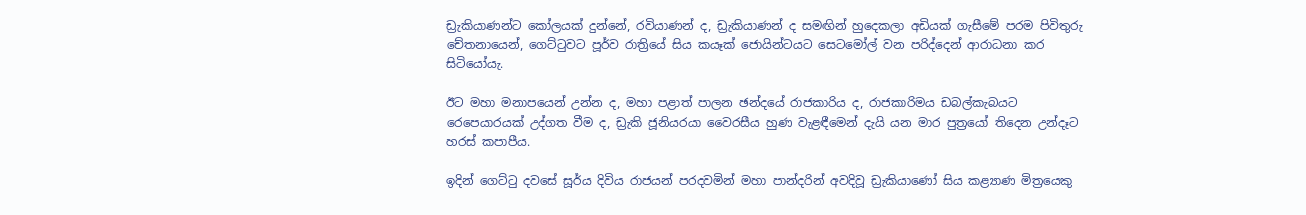ඩ්‍රැකියාණන්ට කෝලයක් දුන්නේ, රවියාණන් ද, ඩ්‍රැකියාණන් ද සමඟින් හුදෙකලා අඩියක් ගැසීමේ පරම පිවිතුරු චේතනායෙන්, ගෙට්ටුවට පූර්ව රාත්‍රියේ සිය කයෑක් ජොයින්ටයට සෙටමෝල් වන පරිද්දෙන් ආරාධනා කර සිටියෝයැ.

ඊට මහා මනාපයෙන් උන්න ද, මහා පළාත් පාලන ඡන්දයේ රාජකාරිය ද, රාජකාරිමය ඩබල්කැබයට රෙපෙයාරයක් උද්ගත වීම ද, ඩ්‍රැකි ජූනියරයා වෛරසීය හුණ වැළඳීමෙන් දැයි යන මාර පුත්‍රයෝ තිදෙන උන්දෑට හරස් කපාපීය.

ඉදින් ගෙට්ටු දවසේ සූර්ය දිවිය රාජයන් පරදවමින් මහා පාන්දරින් අවදිවූ ඩ්‍රැකියාණෝ සිය කළ්‍යාණ මිත්‍රයෙකු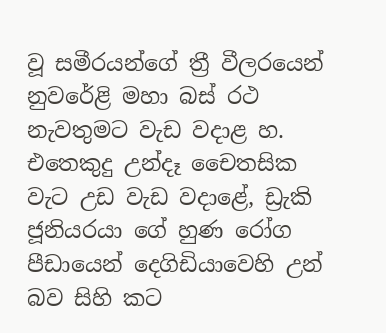වූ සමීරයන්ගේ ත්‍රී වීලරයෙන් නුවරේළි මහා බස් රථ නැවතුමට වැඩ වදාළ හ. එතෙකුදු උන්දෑ චෛතසික වැට උඩ වැඩ වදාළේ, ඩ්‍රැකි ජූනියරයා ගේ හුණ රෝග පීඩායෙන් දෙගිඩියාවෙහි උන් බව සිහි කට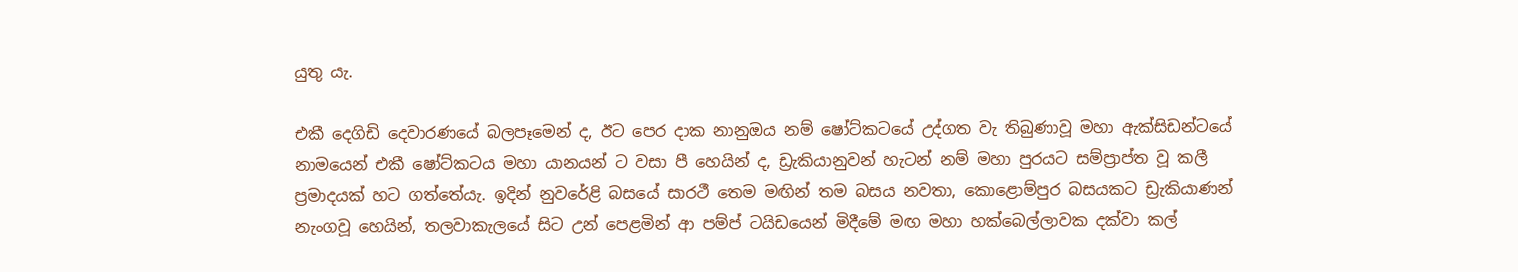යුතු යැ.

එකී දෙගිඩි දෙවාරණයේ බලපෑමෙන් ද, ඊට පෙර දාක නානුඔය නම් ෂෝට්කටයේ උද්ගත වැ තිබුණාවූ මහා ඇක්සිඩන්ටයේ නාමයෙන් එකී ෂෝට්කටය මහා යානයන් ට වසා පී හෙයින් ද, ඩ්‍රැකියානුවන් හැටන් නම් මහා පුරයට සම්ප්‍රාප්ත වූ කලී ප්‍රමාදයක් හට ගත්තේයැ. ඉදින් නුවරේළි බසයේ සාරථී තෙම මඟින් තම බසය නවතා, කොළොම්පුර බසයකට ඩ්‍රැකියාණන් නැංගවූ හෙයින්, තලවාකැලයේ සිට උන් පෙළමින් ආ පම්ප් ටයිඩයෙන් මිදීමේ මඟ මහා හක්බෙල්ලාවක දක්වා කල්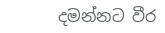දමන්නට වීර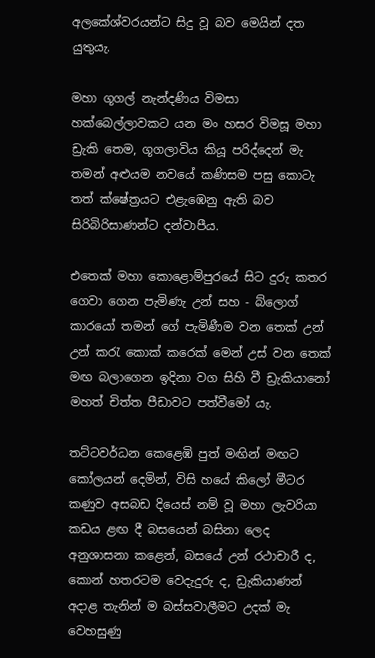අලකේශ්වරයන්ට සිදු වූ බව මෙයින් දත යුතුයැ.

මහා ගූගල් නැන්දණිය විමසා හක්බෙල්ලාවකට යන මං හසර විමසූ මහා ඩ්‍රැකි තෙම, ගූගලාවිය කියූ පරිද්දෙන් මැ තමන් අළුයම නවයේ කණිසම පසු කොටැ තත් ක්ෂේත්‍රයට එළැඹෙනු ඇති බව සිරිබිරිසාණන්ට දන්වාපීය.

එතෙක් මහා කොළොම්පුරයේ සිට දුරු කතර ගෙවා ගෙන පැමිණැ උන් සහ - බ්ලොග් කාරයෝ තමන් ගේ පැමිණීම වන තෙක් උන් උන් කරැ කොක් කරෙක් මෙන් උස් වන තෙක් මඟ බලාගෙන ඉදිනා වග සිහි වී ඩ්‍රැකියානෝ මහත් චිත්ත පීඩාවට පත්වීමෝ යැ.

තට්ටවර්ධන කෙළෙඹි පුත් මඟින් මඟට කෝලයන් දෙමින්, විසි හයේ කිලෝ මීටර කණුව අසබඩ දියෙස් නම් වූ මහා ලැවරියා කඩය ළඟ දී බසයෙන් බසිනා ලෙද අනුශාසනා කළෙන්, බසයේ උන් රථාචාරී ද, කොන් හතරටම වෙදැදුරු ද, ඩ්‍රැකියාණන් අදාළ තැනින් ම බස්සවාලීමට උදක් මැ වෙහසුණු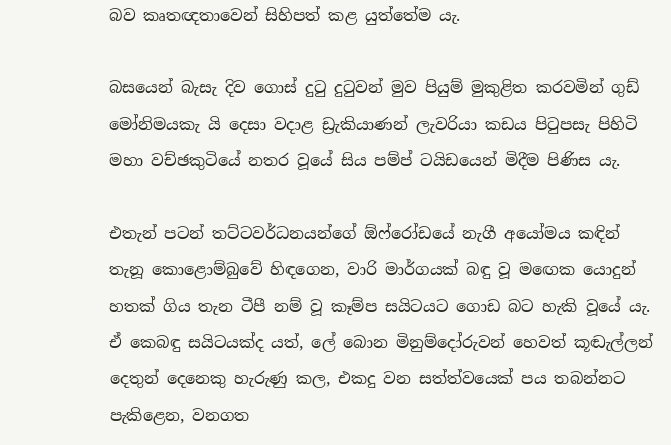බව කෘතඥතාවෙන් සිහිපත් කළ යුත්තේම යැ.

බසයෙන් බැසැ දිව ගොස් දුටු දුටුවන් මුව පියුම් මුකුළිත කරවමින් ගුඩ් මෝනිමයකැ යි දෙසා වදාළ ඩ්‍රැකියාණන් ලැවරියා කඩය පිටුපසැ පිහිටි මහා වච්ඡකුටියේ නතර වූයේ සිය පම්ප් ටයිඩයෙන් මිදීම පිණිස යැ.

එතැන් පටන් තට්ටවර්ධනයන්ගේ ඕෆ්රෝඩයේ නැගී අයෝමය කඳින් තැනූ කොළොම්බුවේ හිඳගෙන, වාරි මාර්ගයක් බඳු වූ මඟෙක යොදුන් හතක් ගිය තැන ටීපී නම් වූ කෑම්ප සයිටයට ගොඩ බට හැකි වූයේ යැ. ඒ කෙබඳු සයිටයක්ද යත්, ලේ බොන මිනුම්දෝරුවන් හෙවත් කූඬැල්ලන් දෙතුන් දෙනෙකු හැරුණු කල, එකදු වන සත්ත්වයෙක් පය තබන්නට පැකිළෙන, වනගත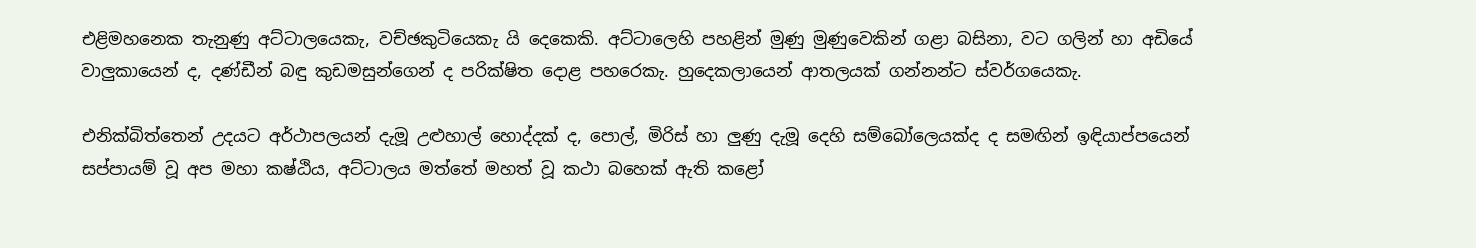එළිමහනෙක තැනුණු අට්ටාලයෙකැ, වච්ඡකුටියෙකැ යි දෙකෙකි. අට්ටාලෙහි පහළින් මුණු මුණුවෙකින් ගළා බසිනා, වට ගලින් හා අඩියේ වාලුකායෙන් ද, දණ්ඩීන් බඳු කුඩමසුන්ගෙන් ද පරික්ෂිත දොළ පහරෙකැ. හුදෙකලායෙන් ආතලයක් ගන්නන්ට ස්වර්ගයෙකැ.

එනික්බිත්තෙන් උදයට අර්ථාපලයන් දැමූ උළුහාල් හොද්දක් ද, පොල්, මිරිස් හා ලුණු දැමූ දෙහි සම්බෝලෙයක්ද ද සමඟින් ඉඳියාප්පයෙන් සප්පායම් වූ අප මහා කෂ්ඨිය, අට්ටාලය මත්තේ මහත් වූ කථා බහෙක් ඇති කළෝ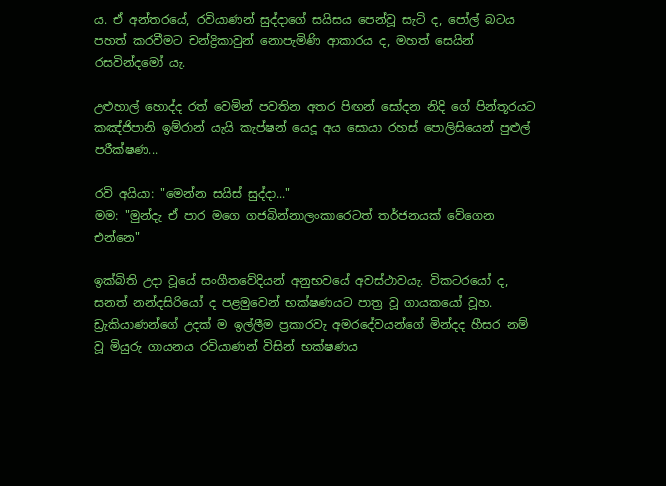ය. ඒ අන්තරයේ, රවියාණන් සුද්දාගේ සයිසය පෙන්වූ සැටි ද, පෝල් බටය පහත් කරවීමට චන්ද්‍රිකාවුන් නොපැමිණි ආකාරය ද, මහත් සෙයින් රසවින්දමෝ යැ.

උළුහාල් හොද්ද රත් වෙමින් පවතින අතර පිඟන් සෝදන නිදි ගේ පින්තූරයට කඤ්ජිපානි ඉම්රාන් යැයි කැප්ෂන් යෙදූ අය සොයා රහස් පොලිසියෙන් පුළුල් පරීක්ෂණ...

රවි අයියා: "මෙන්න සයිස් සුද්දා..."
මම: "මුන්දැ ඒ පාර මගෙ ගජබින්නාලංකාරෙටත් තර්ජනයක් වේගෙන එන්නෙ"

ඉක්බිති උදා වූයේ සංගීතවේදියන් අනුභවයේ අවස්ථාවයැ. විකටරයෝ ද, සනත් නන්දසිරියෝ ද පළමුවෙන් භක්ෂණයට පාත්‍ර වූ ගායකයෝ වූහ. ඩ්‍රැකියාණන්ගේ උදක් ම ඉල්ලීම ප්‍රකාරවැ අමරදේවයන්ගේ මින්දද හීසර නම් වූ මියුරු ගායනය රවියාණන් විසින් භක්ෂණය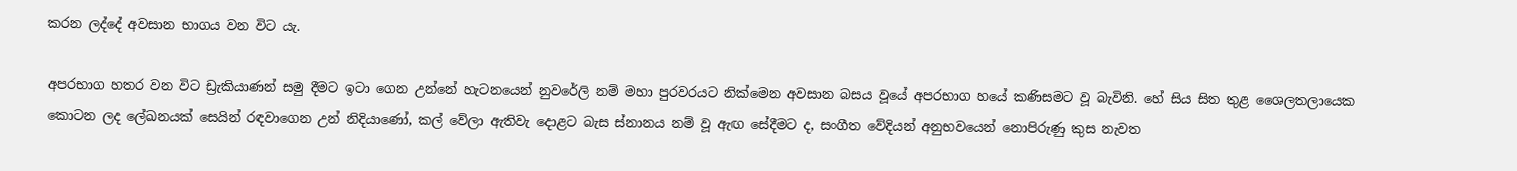කරන ලද්දේ අවසාන භාගය වන විට යැ.

අපරභාග හතර වන විට ඩ්‍රැකියාණන් සමු දීමට ඉටා ගෙන උන්නේ හැටනයෙන් නුවරේලි නම් ‌මහා පුරවරයට නික්මෙන අවසාන බසය වූයේ අපරභාග හයේ කණිසමට වූ බැවිනි. හේ සිය සිත තුළ ශෛලතලායෙක කොටන ලද ලේඛනයක් සෙයින් රඳවාගෙන උන් නිදියාණෝ, කල් වේලා ඇතිවැ දොළට බැස ස්නානය නම් වූ ඇඟ සේදීමට ද, සංගීත වේදියන් අනුභවයෙන් නොපිරුණු කුස නැවත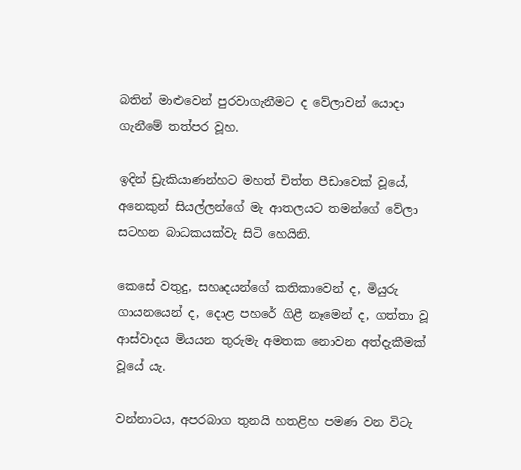බතින් මාළුවෙන් පුරවාගැනීමට ද වේලාවන් යොදා ගැනීමේ තත්පර වූහ.

ඉදින් ඩ්‍රැකියාණන්හට මහත් චිත්ත පීඩාවෙක් වූයේ, අනෙකුන් සියල්ලන්ගේ මැ ආතලයට තමන්ගේ වේලා සටහන බාධකයක්වැ සිටි හෙයිනි.

කෙසේ වතුදු, සහෘදයන්ගේ කතිකාවෙන් ද, මියුරු ගායනයෙන් ද, දොළ පහරේ ගිළී නෑමෙන් ද, ගත්තා වූ ආස්වාදය මියයන තුරුමැ අමතක නොවන අත්දැකීමක් වූයේ යැ.

වන්නාටය, අපරබාග තුනයි හතළිහ පමණ වන විටැ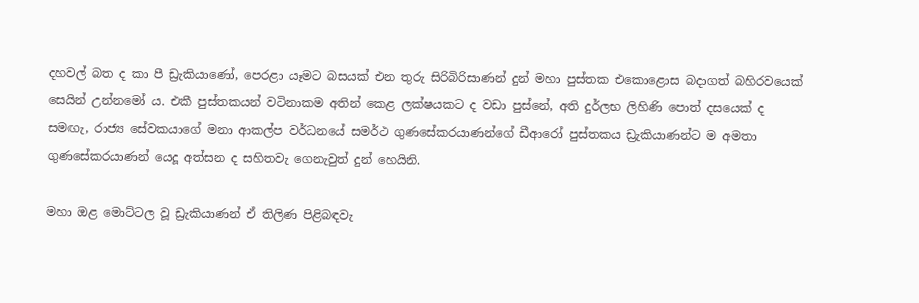දහවල් බත ද කා පී ඩ්‍රැකියාණෝ, පෙරළා යෑමට බසයක් එන තුරු සිරිබිරිසාණන් දුන් මහා ‌පුස්තක එකොළොස බදාගත් බහිරවයෙක් සෙයින් උන්නමෝ ය. එකී පුස්තකයන් වටිනාකම අතින් කෙළ ලක්ෂයකට ද වඩා පුස්නේ, අති දුර්ලභ ලිහිණි පොත් දසයෙක් ද සමඟැ, රාජ්‍ය සේවකයාගේ මනා ආකල්ප වර්ධනයේ සමර්ථ ගුණසේකරයාණන්ගේ ඩීආරෝ පුස්තකය ඩ්‍රැකියාණන්ට ම අමතා ගුණසේකරයාණන් යෙදූ අත්සන ද සහිතවැ ගෙනැවුත් දුන් හෙයිනි.

මහා ඔළ මොට්ටල වූ ඩ්‍රැකියාණන් ඒ තිලිණ පිළිබඳවැ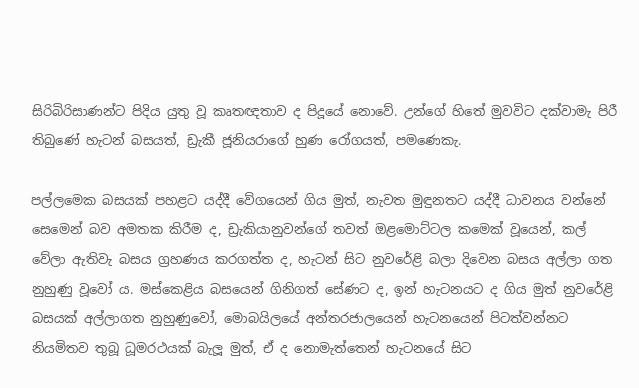සිරිබිරිසාණන්ට පිදිය යුතු වූ කෘතඥතාව ද පිදූයේ නොවේ. උන්ගේ හිතේ මුවවිට දක්වාමැ පිරී තිබුණේ හැටන් බසයත්, ඩ්‍රැකී ජූනියරාගේ හුණ රෝගයත්, පමණෙකැ.

පල්ලමෙක බසයක් පහළට යද්දී වේගයෙන් ගිය මුත්, නැවත මුඳුනතට යද්දී ධාවනය වන්නේ සෙමෙන් බව අමතක කිරීම ද, ඩ්‍රැකියානුවන්ගේ තවත් ඔළමොට්ටල කමෙක් වූයෙන්, කල් වේලා ඇතිවැ බසය ග්‍රහණය කරගත්ත ද, හැටන් සිට නුවරේළි බලා දිවෙන බසය අල්ලා ගත නුහුණු වූවෝ ය. මස්කෙළිය බසයෙන් ගිනිගත් සේණට ද, ඉන් හැටනයට ද ගිය මුත් නුවරේළි බසයක් අල්ලාගත නුහුණුවෝ, මොබයිලයේ අන්තරජාලයෙන් හැටනයෙන් පිටත්වන්නට නියමිතව තුබූ ධූමරථයක් බැලූ මුත්, ඒ ද නොමැත්තෙන් හැටනයේ සිට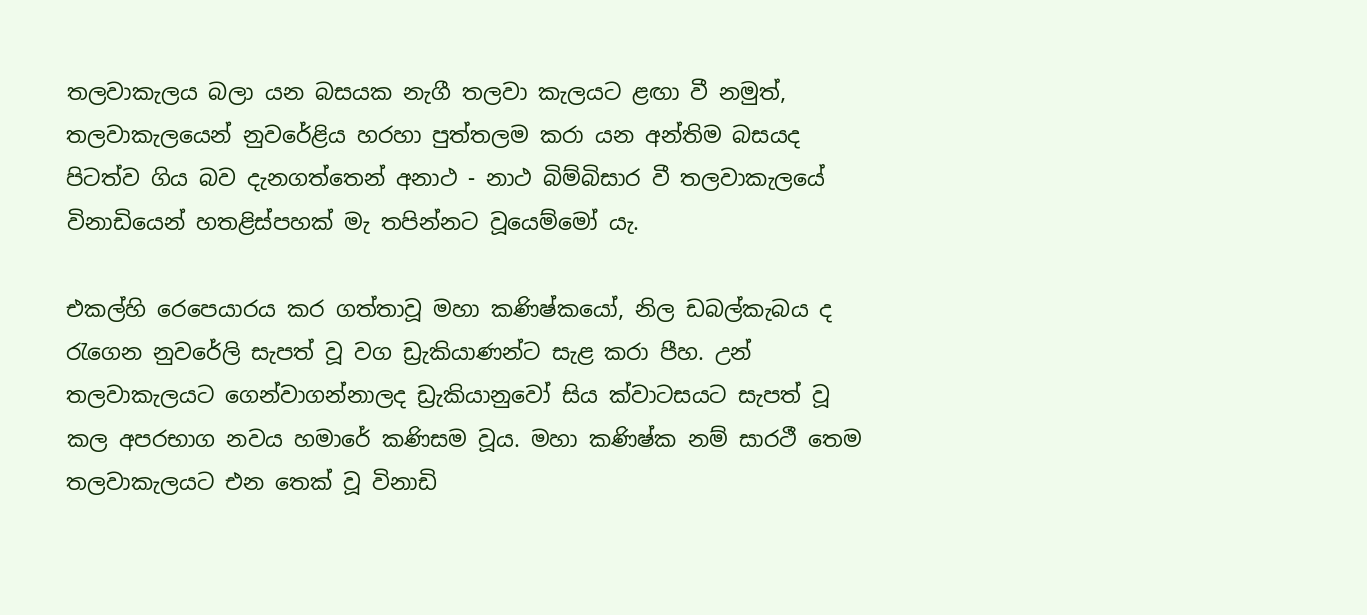තලවාකැලය බලා යන බසයක නැගී තලවා කැලයට ළඟා වී නමුත්, තලවාකැලයෙන් නුවරේළිය හරහා පුත්තලම කරා යන අන්තිම බසයද පිටත්ව ගිය බව දැනගත්තෙන් අනාථ - නාථ බිම්බිසාර වී තලවාකැලයේ විනාඩියෙන් හතළිස්පහක් මැ තපින්නට වූයෙම්මෝ යැ.

එකල්හි රෙපෙයාරය කර ගත්තාවූ මහා කණිෂ්කයෝ, නිල ඩබල්කැබය ද රැගෙන නුවරේලි සැපත් වූ වග ඩ්‍රැකියාණන්ට සැළ කරා පීහ. උන් තලවාකැලයට ගෙන්වාගන්නාලද ඩ්‍රැකියානුවෝ සිය ක්වාටසයට සැපත් වූ කල අපරභාග නවය හමාරේ කණිසම වූය. මහා කණිෂ්ක නම් සාරථී තෙම තලවාකැලයට එන තෙක් වූ විනාඩි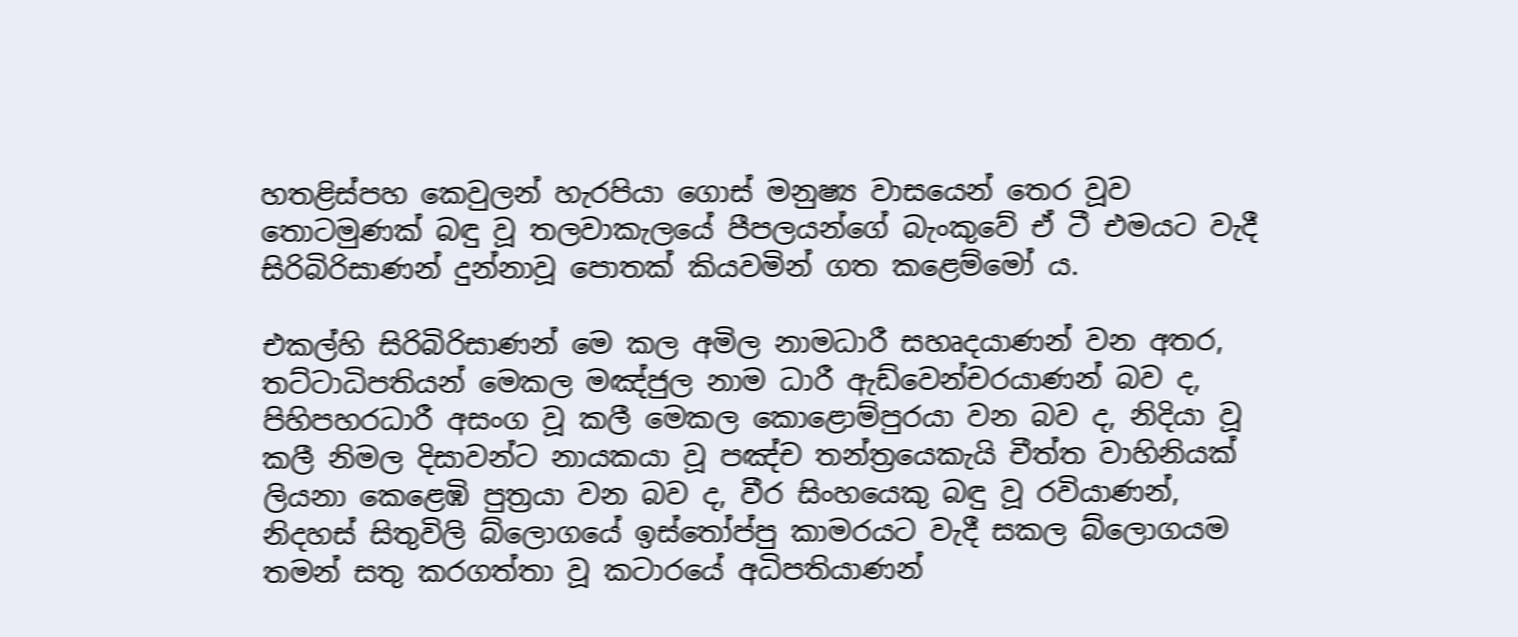හතළිස්පහ කෙවුලන් හැරපියා ගොස් මනුෂ්‍ය වාසයෙන් තෙර වූව තොටමුණක් බඳු වූ තලවාකැලයේ පීපලයන්ගේ බැංකුවේ ඒ ටී එමයට වැදී සිරිබිරිසාණන් දුන්නාවූ පොතක් කියවමින් ගත කළෙම්මෝ ය.

එකල්හි සිරිබිරිසාණන් මෙ කල අමිල නාමධාරී සහෘදයාණන් වන අතර, තට්ටාධිපතියන් මෙකල මඤ්ජුල නාම ධාරී ඇඩ්වෙන්චරයාණන් බව ද, පිහිපහරධාරී අසංග වූ කලී මෙකල කොළොම්පුරයා වන බව ද, නිදියා වූ කලී නිමල දිසාවන්ට නායකයා වූ පඤ්ච තන්ත්‍රයෙකැයි චීත්ත වාහිනියක් ලියනා කෙළෙඹි පුත්‍රයා වන බව ද, වීර සිංහයෙකු බඳු වූ රවියාණන්, නිදහස් සිතුවිලි බ්ලොගයේ ඉස්තෝප්පු කාමරයට වැදී සකල බ්ලොගයම තමන් සතු කරගත්තා වූ කටාරයේ අධිපතියාණන්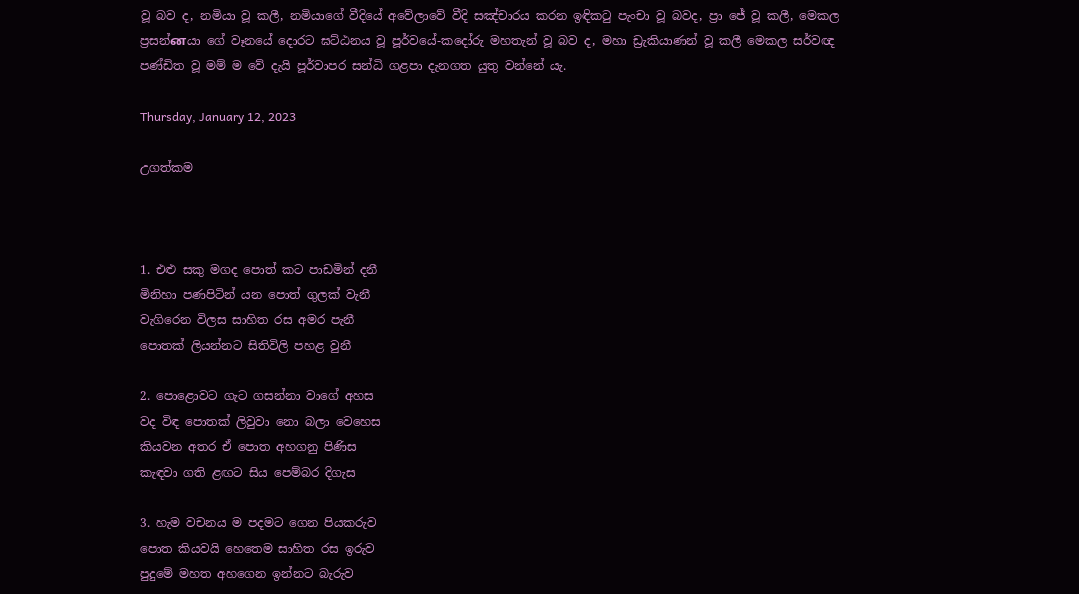වූ බව ද, නමියා වූ කලී, නමියාගේ වීදියේ අවේලාවේ වීදි සඤ්චාරය කරන ඉඳිකටු පැංචා වූ බවද, ප්‍රා ජේ වූ කලී, මෙකල ප්‍රසන්னයා ගේ වෑනයේ දොරට ඝට්ඨනය වූ ‌පූර්වයේ-කදෝරු මහතැන් වූ බව ද, මහා ඩ්‍රැකියාණන් වූ කලී මෙකල සර්වඥ පණ්ඩිත වූ මම් ම වේ දැයි පූර්වාපර සන්ධි ගළපා දැනගත යුතු වන්නේ යැ.

Thursday, January 12, 2023

උගත්කම



1. එළු සකු මගද පොත් කට පාඩමින් දනී
මිනිහා පණපිටින් යන පොත් ගුලක් වැනී
වැගිරෙන විලස සාහිත රස අමර පැනී
පොතක් ලියන්නට සිතිවිලි පහළ වුනී

2. පොළොවට ගැට ගසන්නා වාගේ අහස
වද විඳ පොතක් ලිවුවා නො බලා වෙහෙස
කියවන අතර ඒ පොත අහගනු පිණිස
කැඳවා ගති ළඟට සිය පෙම්බර දිගැස

3. හැම වචනය ම පදමට ගෙන පියකරුව
පොත කියවයි හෙතෙම සාහිත රස ඉරුව
පුදුමේ මහත අහගෙන ඉන්නට බැරුව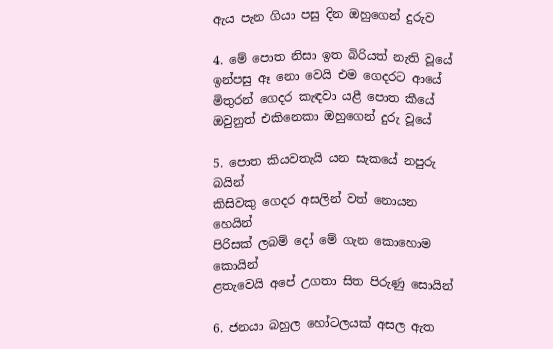ඇය පැන ගියා පසු දින ඔහුගෙන් දුරුව

4. මේ පොත නිසා ඉත බිරියත් නැති වූයේ
ඉන්පසු ඈ නො වෙයි එම ගෙදරට ආයේ
මිතුරන් ගෙදර කැඳවා යළී පොත කීයේ
ඔවුනුත් එකිනෙකා ඔහුගෙන් දුරු වූයේ

5. පොත කියවතැයි යන සැකයේ නපුරු බයින්
කිසිවකු ගෙදර අසලින් වත් නොයන හෙයින්
පිරිසක් ලබම් දෝ මේ ගැන කොහොම කොයින්
ළතැවෙයි අපේ උගතා සිත පිරුණු සොයින්

6. ජනයා බහුල හෝටලයක් අසල ඇත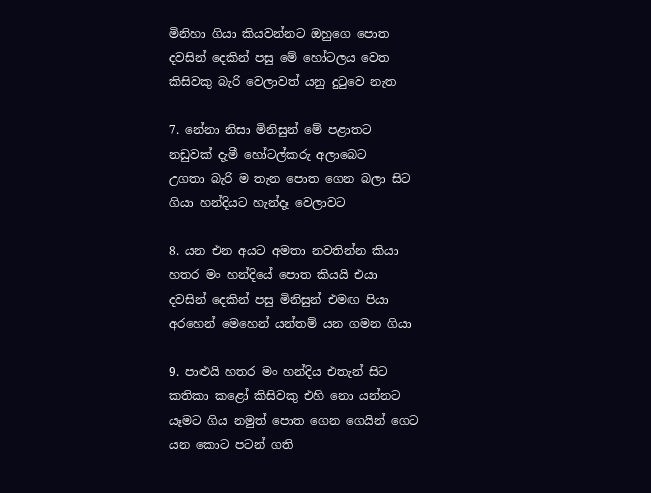මිනිහා ගියා කියවන්නට ඔහුගෙ පොත
දවසින් දෙකින් පසු මේ හෝටලය වෙත
කිසිවකු බැරි වෙලාවත් යනු දුටුවෙ නැත

7. නේනා නිසා මිනිසුන් මේ පළාතට
නඩුවක් දැමී හෝටල්කරු අලාබෙට
උගතා බැරි ම තැන පොත ගෙන බලා සිට
ගියා හන්දියට හැන්දෑ වෙලාවට

8. යන එන අයට අමතා නවතින්න කියා
හතර මං හන්දියේ පොත කියයි එයා
දවසින් දෙකින් පසු මිනිසුන් එමඟ පියා
අරහෙන් මෙහෙන් යන්තම් යන ගමන ගියා

9. පාළුයි හතර මං හන්දිය එතැන් සිට
කතිකා කළෝ කිසිවකු එහි නො යන්නට
යෑමට ගිය නමුත් පොත ගෙන ගෙයින් ගෙට
යන කොට පටන් ගති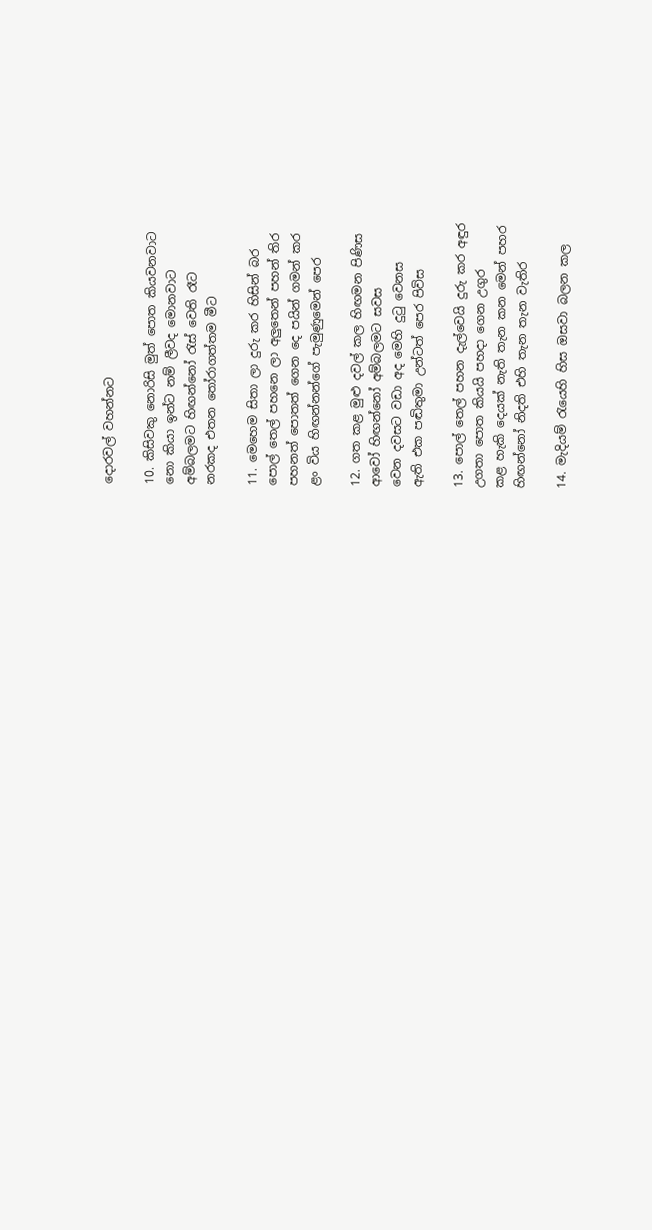දොරවල් වහන්නට

10. කිසිවකු නොරිසි මුත් පොත කියවනවාට
නො කියා ඉන්ට නම් ලීවද මොනවාට
අම්බලමට හිඟන්නෝ රැස් වෙති රෑට
නරකද එතන තෝරාගත්තම ‌මීට

11. මෙහෙම සිතා ලා දුරු කර හිසින් බර
පොල් තෙල් පහනෙ ලා අලුතෙන් පහන් තිර
පහනත් පොතත් ගෙන දෙ පයින් ගමන් කර
ළං විය හිඟන්නන්ගේ පැමුණුමෙන් පෙර

12. ගත කළ මුළු දවල් කල හිඟමන පිණිස
ආවෝ හිඟන්නෝ අම්බලමට සවස
වෙන දවසට වඩා අද මෙහි දුටු වෙනස
ඇති එක පඬිතුමා උන්ටත් පෙර පිවිස

13. පොල් තෙල් පහන දැල්වෙයි දුරු කර අඳුර
උගතා පොත කියයි පහදා ගෙන උගුර
කළ හැකි දෙයක් නැති තැන කන මෙන් පහර
හිඟන්නෝ නිදති එහි තැන තැන වැතිර

14. මැදියම් රැයෙහි හිස ඔසවා බලන කල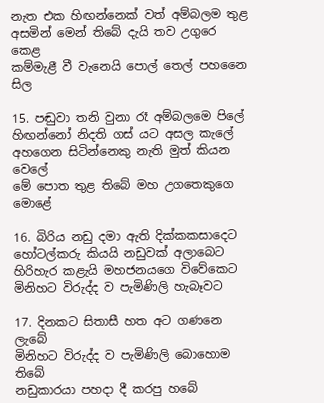නැත එක හිඟන්නෙක් වත් අම්බලම තුළ
අසමින් මෙන් තිබේ දැයි තව උගුරෙ කෙළ
කම්මැළී වී වැනෙයි පොල් තෙල් පහනෛ සිල

15. පඬුවා තනි වුනා රෑ අම්බලමෙ පිලේ
හිඟන්නෝ නිදති ගස් යට අසල කැලේ
අහගෙන සිටින්නෙකු නැති මුත් කියන වෙලේ
මේ පොත තුළ තිබේ මහ උගතෙකුගෙ මොළේ

16. බිරිය නඩු දමා ඇති දික්කකසාදෙට
හෝටල්කරු කියයි නඩුවක් අලාබෙට
හිරිහැර කළැයි මහජනයගෙ විවේකෙට
මිනිහට විරුද්ද ව පැමිණිලි හැබෑවට

17. දිනකට සිතාසී හත අට ගණනෙ ලැබේ
මිනිහට විරුද්ද ව පැමිණිලි බොහොම තිබේ
නඩුකාරයා පහදා දී කරපු හබේ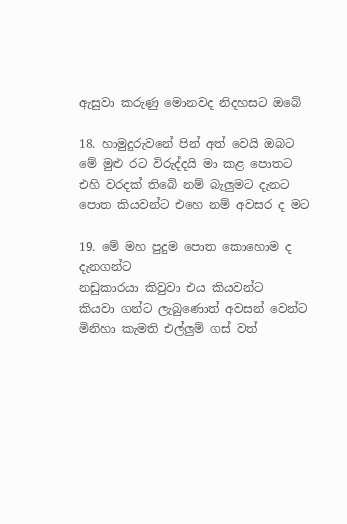ඇසුවා කරුණු මොනවද නිදහසට ඔබේ

18. හාමුදුරුවනේ පින් අත් වෙයි ඔබට
මේ මුළු රට විරුද්දයි මා කළ පොතට
එහි වරදක් තිබේ නම් බැලුමට දැනට
පොත කියවන්ට එහෙ නම් අවසර ද මට

19. මේ මහ පුදුම පොත කොහොම ද දැනගන්ට
නඩුකාරයා කිවුවා එය කියවන්ට
කියවා ගන්ට ලැබුණොත් අවසන් වෙන්ට
මිනිහා කැමති එල්ලුම් ගස් වත්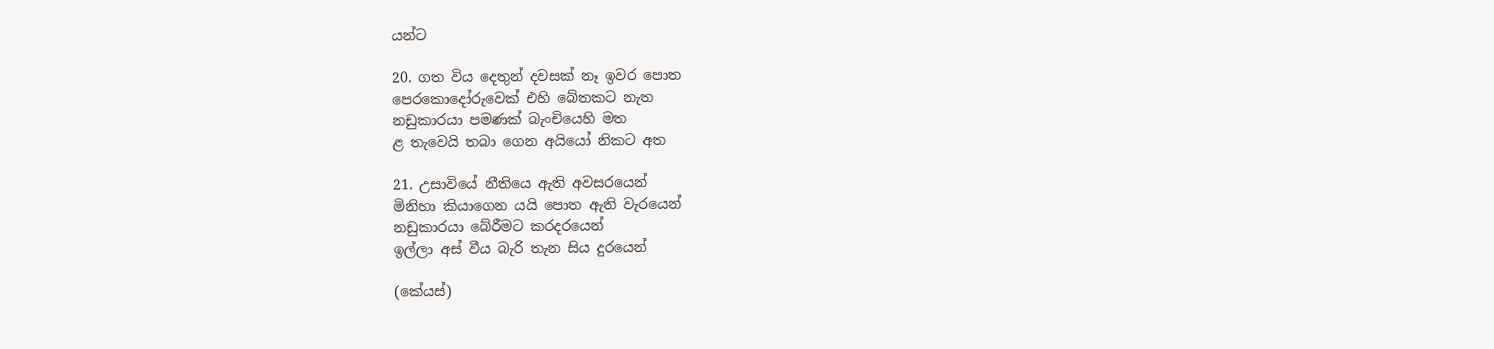යන්ට

20. ගත විය දෙතුන් දවසක් නෑ ඉවර පොත
පෙරකොදෝරුවෙක් එහි බේතකට නැත
නඩුකාරයා පමණක් බැංචියෙහි මත
ළ තැවෙයි තබා ගෙන අයියෝ නිකට අත

21. උසාවියේ නීතියෙ ඇති අවසරයෙන්
මිනිහා කියාගෙන යයි පොත ඇති වැරයෙන්
නඩුකාරයා බේරීමට කරදරයෙන්
ඉල්ලා අස් වීය බැරි තැන සිය දුරයෙන්

(කේයස්)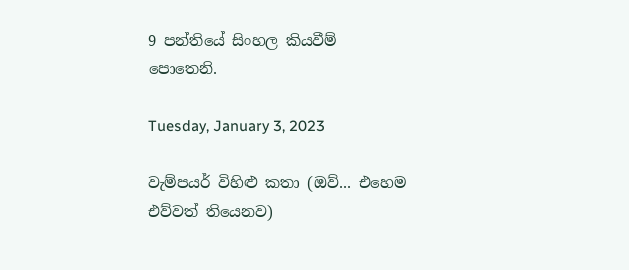9 පන්තියේ සිංහල කියවීම් පොතෙනි.

Tuesday, January 3, 2023

වැම්පයර් විහිළු කතා (ඔව්... එහෙම එව්වත් තියෙනව)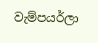වැම්පයර්ලා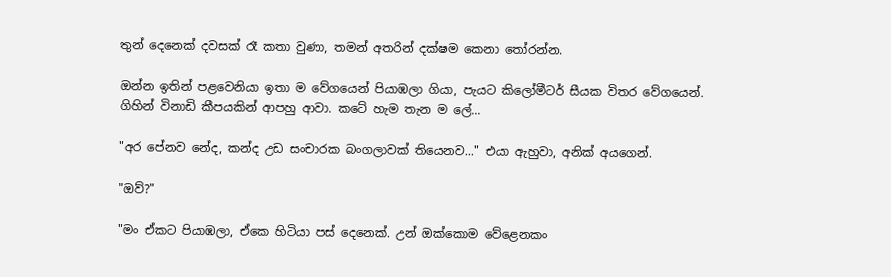තුන් දෙනෙක් දවසක් රෑ කතා වුණා, තමන් අතරින් දක්ෂම කෙනා තෝරන්න.

ඔන්න ඉතින් පළවෙනියා ඉතා ම වේගයෙන් පියාඹලා ගියා, පැයට කිලෝමීටර් සීයක විතර වේගයෙන්. ගිහින් විනාඩි කීපයකින් ආපහු ආවා. කටේ හැම තැන ම ලේ...

"අර පේනව නේද, කන්ද උඩ සංචාරක බංගලාවක් තියෙනව..." එයා ඇහුවා, අනික් අයගෙන්.

"ඔව්?"

"මං ඒකට පියාඹලා, ඒකෙ හිටියා පස් දෙනෙක්. උන් ඔක්කොම වේළෙනකං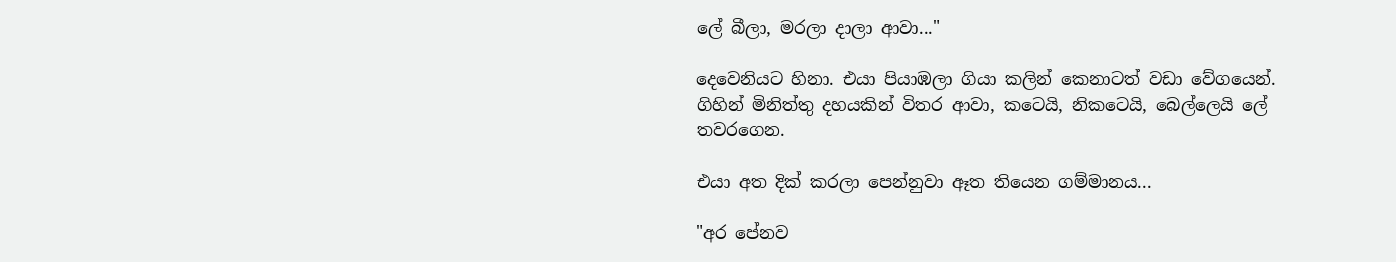ලේ බීලා, මරලා දාලා ආවා..."

දෙවෙනියට හිනා. එයා පියාඹලා ගියා කලින් කෙනාටත් වඩා වේගයෙන්. ගිහින් මිනිත්තු දහයකින් විතර ආවා, කටෙයි, නිකටෙයි, බෙල්ලෙයි ලේ තවරගෙන.

එයා අත දික් කරලා පෙන්නුවා ඈත තියෙන ගම්මානය...

"අර පේනව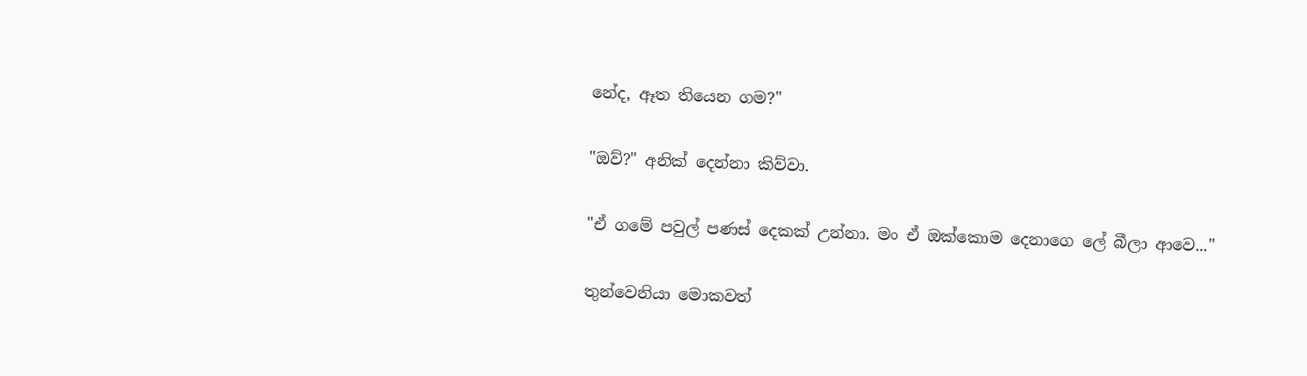නේද, ඈත තියෙන ගම?"

"ඔව්?" අනික් දෙන්නා කිව්වා.

"ඒ ගමේ පවුල් පණස් දෙකක් උන්නා. මං ඒ ඔක්කොම දෙනාගෙ ලේ බීලා ආවෙ..."

තුන්වෙනියා මොකවත්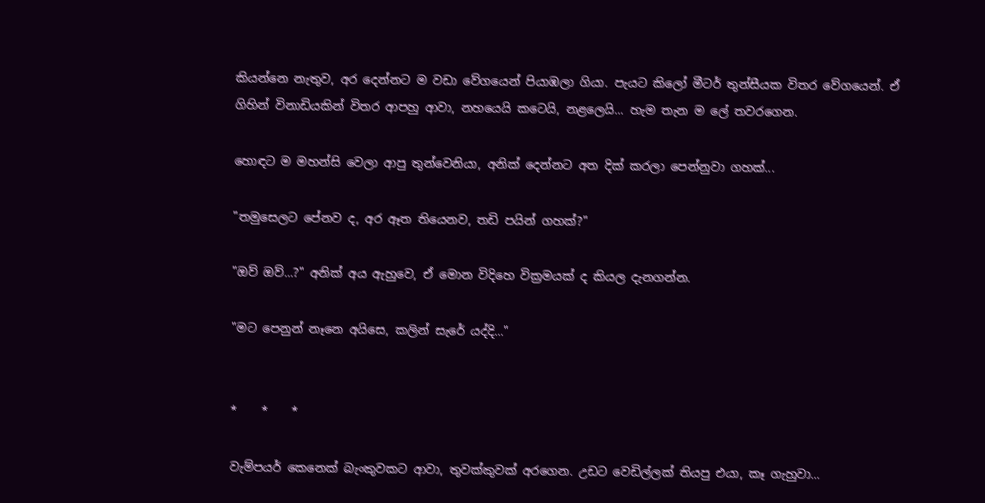කියන්නෙ නැතුව, අර දෙන්නට ම වඩා වේගයෙන් පියාඹලා ගියා. පැයට කිලෝ මීටර් තුන්සීයක විතර වේගයෙන්. ඒ ගිහින් විනාඩියකින් විතර ආපහු ආවා, නහයෙයි කටෙයි, නළලෙයි... හැම තැන ම ලේ තවරගෙන.

හොඳට ම මහන්සි වෙලා ආපු තුන්වෙනියා, අනික් දෙන්නට අත දික් කරලා පෙන්නුවා ගහක්...

"තමුසෙලට පේනව ද, අර ඈත තියෙනව, තඩි පයින් ගහක්?"

"ඔව් ඔව්...?" අනික් අය ඇහුවෙ, ඒ මොන විදිහෙ වික්‍රමයක් ද කියල දැනගන්න.

"මට පෙනුන් නෑනෙ අයිසෙ, කලින් සැරේ යද්දි..."


*    *    *

වැම්පයර් කෙනෙක් බැංකුවකට ආවා, තුවක්කුවක් අරගෙන. උඩට වෙඩිල්ලක් තියපු එයා, කෑ ගැහුවා...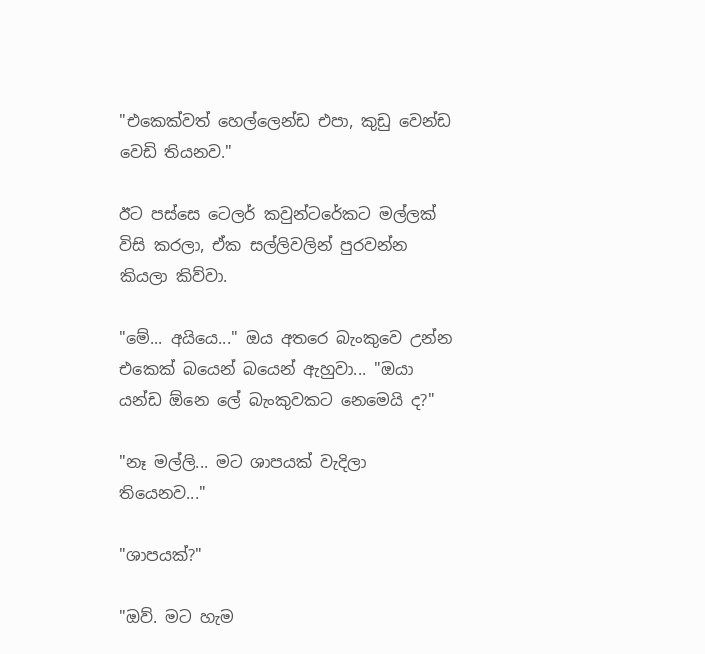"එකෙක්වත් හෙල්ලෙන්ඩ එපා, කුඩු වෙන්ඩ වෙඩි තියනව."

ඊට පස්සෙ ටෙලර් කවුන්ටරේකට මල්ලක් විසි කරලා, ඒක සල්ලිවලින් පුරවන්න කියලා කිව්වා.

"මේ... අයියෙ..." ඔය අතරෙ බැංකුවෙ උන්න එකෙක් බයෙන් බයෙන් ඇහුවා... "ඔයා යන්ඩ ඕනෙ ලේ බැංකුවකට නෙමෙයි ද?"

"නෑ මල්ලි... මට ශාපයක් වැදිලා තියෙනව..."

"ශාපයක්?"

"ඔව්. මට හැම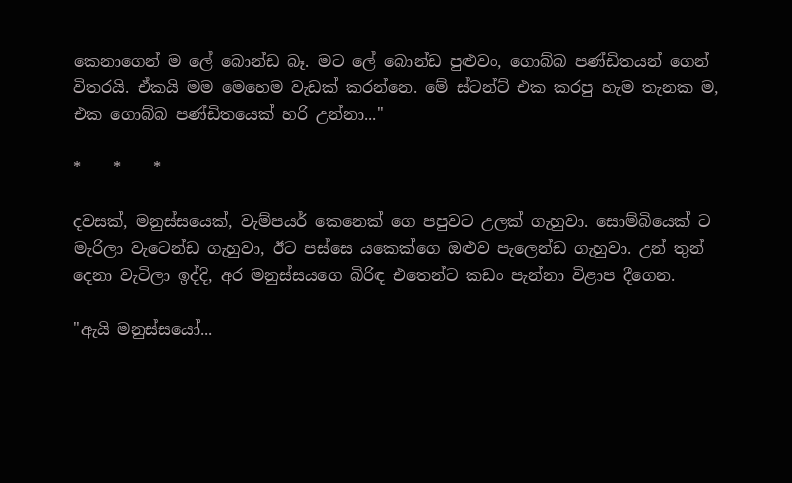කෙනාගෙන් ම ලේ බොන්ඩ බෑ. මට ලේ බොන්ඩ පුළුවං, ගොබ්බ පණ්ඩිතයන් ගෙන් විතරයි. ඒකයි මම මෙහෙම වැඩක් කරන්නෙ. මේ ස්ටන්ට් එක කරපු හැම තැනක ම, එක ගොබ්බ පණ්ඩිතයෙක් හරි උන්නා..."

*    *    *

දවසක්, මනුස්සයෙක්, වැම්පයර් කෙනෙක් ගෙ පපුවට උලක් ගැහුවා. සොම්බියෙක් ට මැරිලා වැටෙන්ඩ ගැහුවා, ඊට පස්සෙ යකෙක්ගෙ ඔළුව පැලෙන්ඩ ගැහුවා. උන් තුන් දෙනා වැටිලා ඉද්දි, අර මනුස්සයගෙ බිරිඳ එතෙන්ට කඩං පැන්නා විළාප දීගෙන.

"ඇයි මනුස්සයෝ...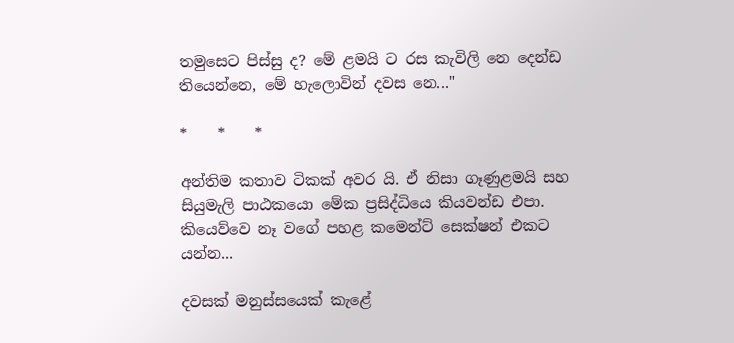තමුසෙට පිස්සු ද? මේ ළමයි ට රස කැවිලි නෙ ‌දෙන්ඩ තියෙන්නෙ, මේ හැලොවින් දවස නෙ..."

*    *    *

අන්තිම කතාව ටිකක් අවර යි. ඒ නිසා ගෑණුළමයි සහ සියුමැලි පාඨකයො මේක ප්‍රසිද්ධියෙ කියවන්ඩ එපා. කියෙව්වෙ නෑ වගේ පහළ කමෙන්ට් සෙක්ෂන් එකට යන්න...

දවසක් මනුස්සයෙක් කැළේ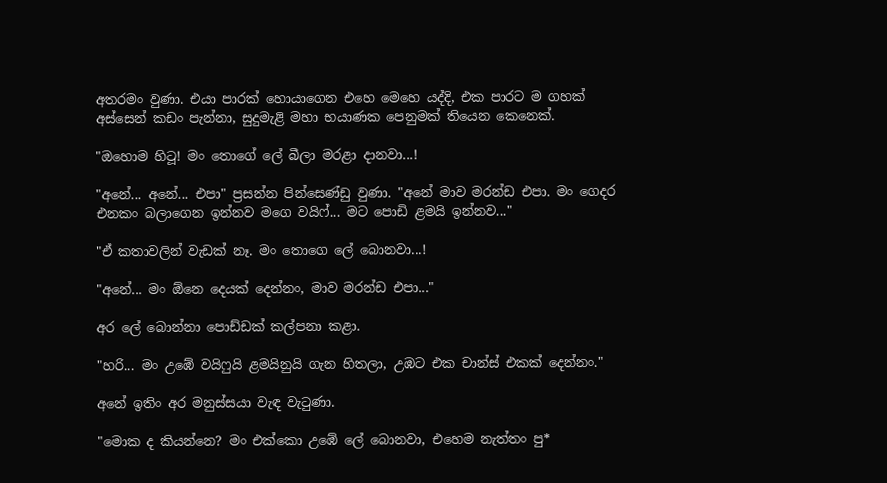අතරමං වුණා. එයා පාරක් හොයාගෙන එහෙ මෙහෙ යද්දි, එක පාරට ම ගහක් අස්සෙන් කඩං පැන්නා, සුදුමැළි මහා භයාණක පෙනුමක් තියෙන කෙනෙක්.

"ඔහොම හිටූ! මං තොගේ ලේ බීලා මරළා දානවා...!

"අනේ... අනේ... එපා" ප්‍රසන්න පින්සෙණ්ඩු වුණා. "අනේ මාව මරන්ඩ එපා. මං ගෙදර එනකං බලාගෙන ඉන්නව මගෙ වයිෆ්... මට පොඩි ළමයි ඉන්නව..."

"ඒ කතාවලින් වැඩක් නෑ. මං තොගෙ ලේ බොනවා...!

"අනේ... මං ඕනෙ දෙයක් දෙන්නං, මාව මරන්ඩ එපා..."

අර ලේ බොන්නා පොඩ්ඩක් කල්පනා කළා.

"හරි... මං උඹේ වයිෆුයි ළමයිනුයි ගැන හිතලා, උඹට එක චාන්ස් එකක් දෙන්නං."

අනේ ඉතිං අර මනුස්සයා වැඳ වැටුණා.

"මොක ද කියන්නෙ? මං එක්කො උඹේ ලේ බොනවා, එහෙම නැත්තං පු*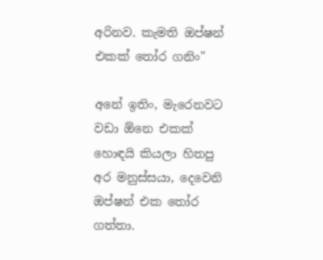අරිනව. කැමති ඔප්ෂන් එකක් තෝර ගනිං"

අනේ ඉතිං, මැරෙනවට වඩා ඕනෙ එකක් හොඳයි කියලා හිතපු අර මනුස්සයා, දෙවෙනි ඔප්ෂන් එක තෝර ගත්තා.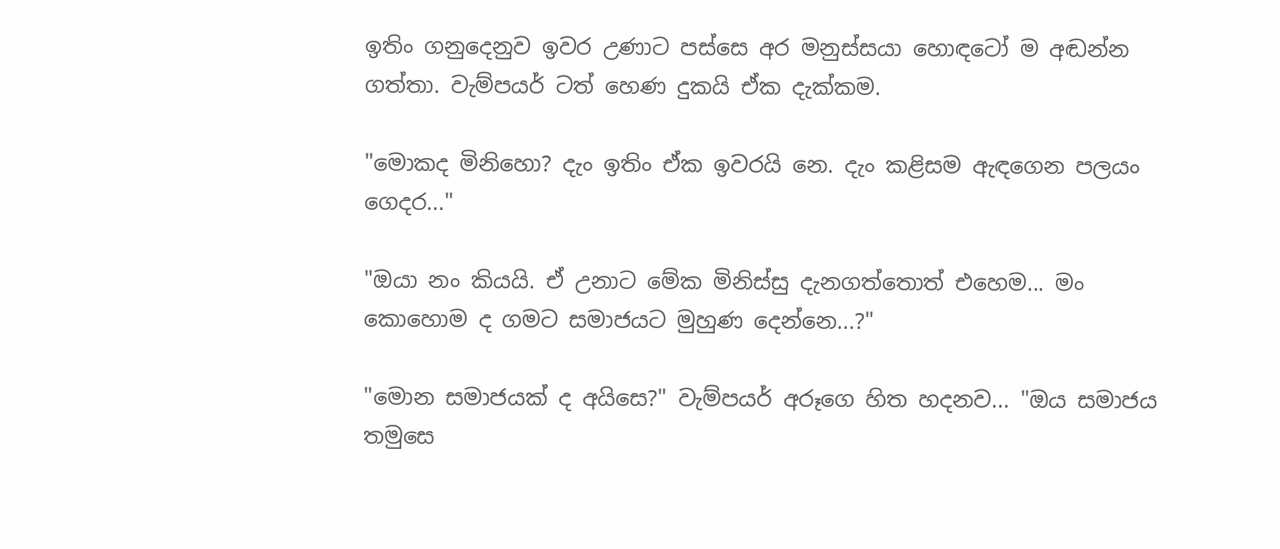ඉතිං ගනුදෙනුව ඉවර උණාට පස්සෙ අර මනුස්සයා හොඳටෝ ම අඬන්න ගත්තා. වැම්පයර් ටත් හෙණ දුකයි ඒක දැක්කම.

"මොකද මිනිහො? දැං ඉතිං ඒක ඉවරයි නෙ. දැං කළිසම ඇඳගෙන පලයං ගෙදර..."

"ඔයා නං කියයි. ඒ උනාට මේක මිනිස්සු දැනගත්තොත් එහෙම... මං කොහොම ද ගමට සමාජයට මුහුණ දෙන්නෙ...?"

"මොන සමාජයක් ද අයිසෙ?" වැම්පයර් අරූගෙ හිත හදනව... "ඔය සමාජය තමුසෙ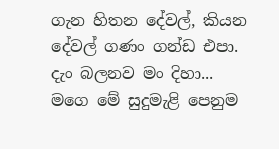ගැන හිතන දේවල්, කියන දේවල් ගණං ගන්ඩ එපා. දැං බලනව මං දිහා... මගෙ මේ සුදුමැළි පෙනුම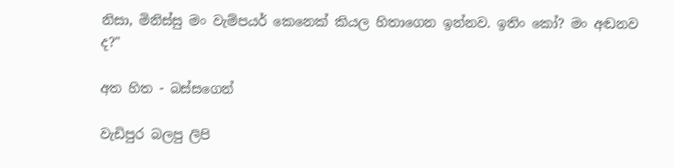නිසා, මිනිස්සු මං වැම්පයර් කෙනෙක් කියල හිතාගෙන ඉන්නව. ඉතිං කෝ? මං අඬනව ද?"

අත හිත - බස්සගෙන්

වැඩිපුර බලපු ලිපි